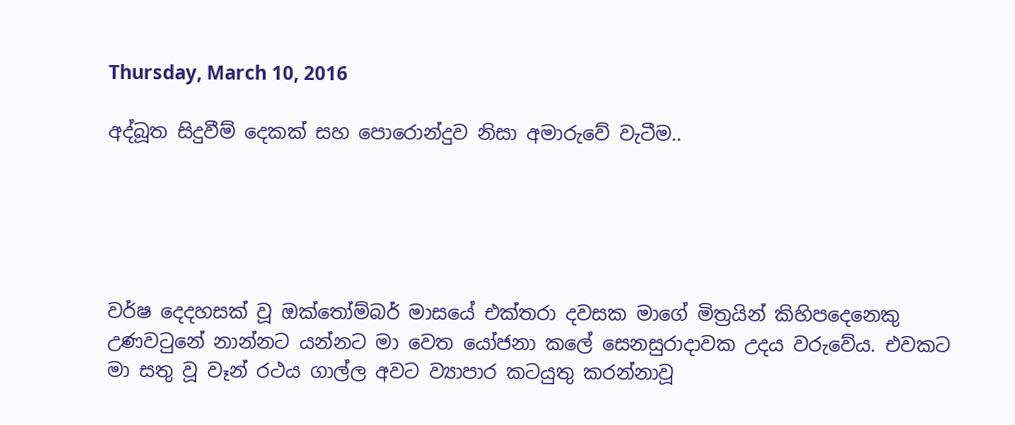Thursday, March 10, 2016

අද්බූත සිදුවීම් දෙකක් සහ පොරොන්දුව නිසා අමාරුවේ වැටීම..





වර්ෂ දෙදහසක් වූ ඔක්තෝම්බර් මාසයේ එක්තරා දවසක මාගේ මිත්‍රයින් කිහිපදෙනෙකු උණවටුනේ නාන්නට යන්නට මා වෙත යෝජනා කලේ සෙනසුරාදාවක උදය වරුවේය. එවකට මා සතු වූ වෑන් රථය ගාල්ල අවට ව්‍යාපාර කටයුතු කරන්නාවූ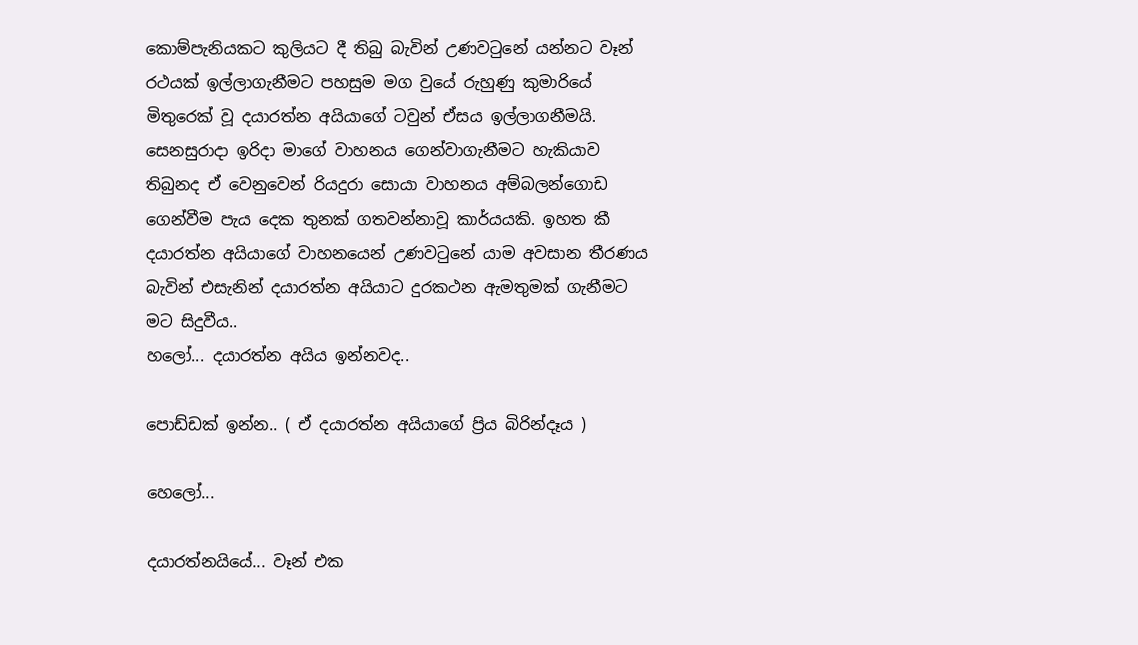කොම්පැනියකට කුලියට දී තිබු බැවින් උණවටුනේ යන්නට වෑන් රථයක් ඉල්ලාගැනීමට පහසුම මග වුයේ රුහුණු කුමාරියේ මිතුරෙක් වූ දයාරත්න අයියාගේ ටවුන් ඒසය ඉල්ලාගනීමයි. සෙනසුරාදා ඉරිදා මාගේ වාහනය ගෙන්වාගැනීමට හැකියාව තිබුනද ඒ වෙනුවෙන් රියදුරා සොයා වාහනය අම්බලන්ගොඩ ගෙන්වීම පැය දෙක තුනක් ගතවන්නාවූ කාර්යයකි. ඉහත කී දයාරත්න අයියාගේ වාහනයෙන් උණවටුනේ යාම අවසාන තීරණය බැවින් එසැනින් දයාරත්න අයියාට දුරකථන ඇමතුමක් ගැනීමට මට සිදුවීය..
හලෝ... දයාරත්න අයිය ඉන්නවද..

පොඩ්ඩක් ඉන්න.. ( ඒ දයාරත්න අයියාගේ ප්‍රිය බිරින්දෑය )

හෙලෝ...

දයාරත්නයියේ... වෑන් එක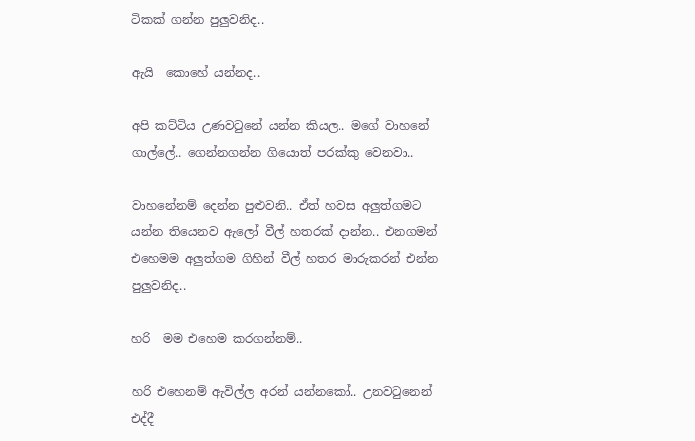ටිකක් ගන්න පුලුවනිද..

ඇයි  කොහේ යන්නද..

අපි කට්ටිය උණවටුනේ යන්න කියල.. මගේ වාහනේ ගාල්ලේ.. ගෙන්නගන්න ගියොත් පරක්කු වෙනවා..

වාහනේනම් දෙන්න පුළුවනි.. ඒත් හවස අලුත්ගමට යන්න තියෙනව ඇලෝ වීල් හතරක් දාන්න.. එනගමන් එහෙමම අලුත්ගම ගිහින් වීල් හතර මාරුකරන් එන්න පුලුවනිද..

හරි  මම එහෙම කරගන්නම්..

හරි එහෙනම් ඇවිල්ල අරන් යන්නකෝ.. උනවටුනෙන් එද්දී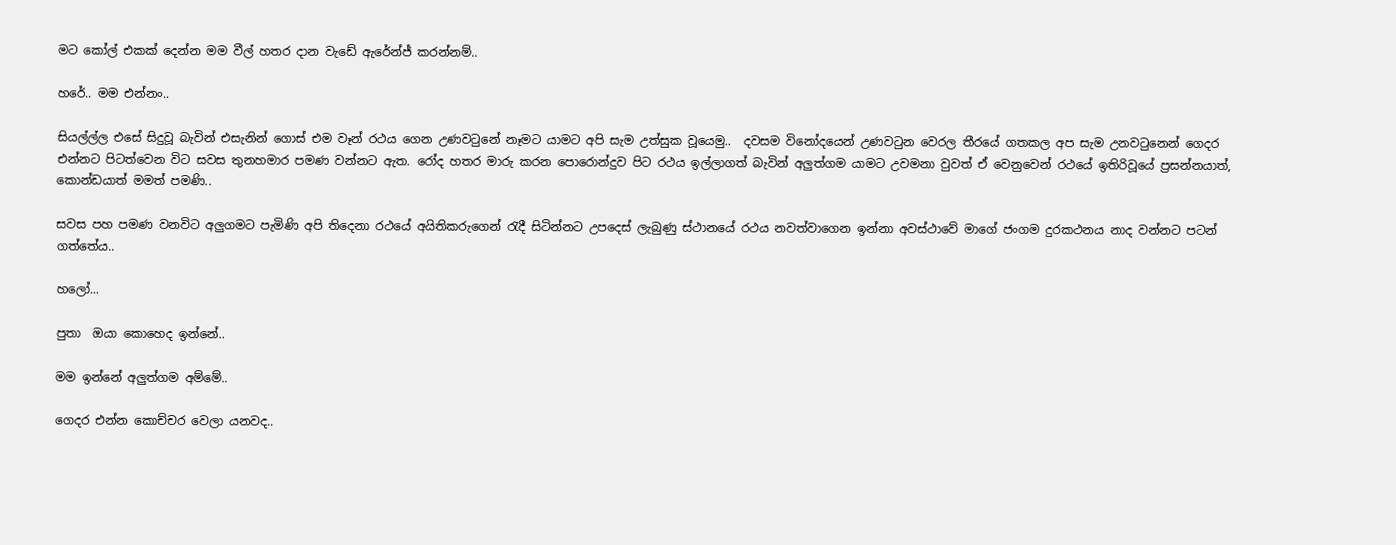මට කෝල් එකක් දෙන්න මම වීල් හතර දාන වැඩේ ඇරේන්ජ් කරන්නම්..

හරේ.. මම එන්නං..

සියල්ල්ල එසේ සිදුවූ බැවින් එසැනින් ගොස් එම වෑන් රථය ගෙන උණවටුනේ නෑමට යාමට අපි සැම උත්සුක වූයෙමු..  දවසම විනෝදයෙන් උණවටුන වෙරල තීරයේ ගතකල අප සැම උනවටුනෙන් ගෙදර එන්නට පිටත්වෙන විට සවස තුනහමාර පමණ වන්නට ඇත. රෝද හතර මාරු කරන පොරොන්දුව පිට රථය ඉල්ලාගත් බැවින් අලුත්ගම යාමට උවමනා වුවත් ඒ වෙනුවෙන් රථයේ ඉතිරිවූයේ ප්‍රසන්නයාත්, කොන්ඩයාත් මමත් පමණි..

සවස පහ පමණ වනවිට අලුගමට පැමිණි අපි තිදෙනා රථයේ අයිතිකරුගෙන් රැදී සිටින්නට උපදෙස් ලැබුණු ස්ථානයේ රථය නවත්වාගෙන ඉන්නා අවස්ථාවේ මාගේ ජංගම දුරකථනය නාද වන්නට පටන් ගත්තේය..

හලෝ...

පුතා  ඔයා කොහෙද ඉන්නේ..

මම ඉන්නේ අලුත්ගම අම්මේ..

ගෙදර එන්න කොච්චර වෙලා යනවද..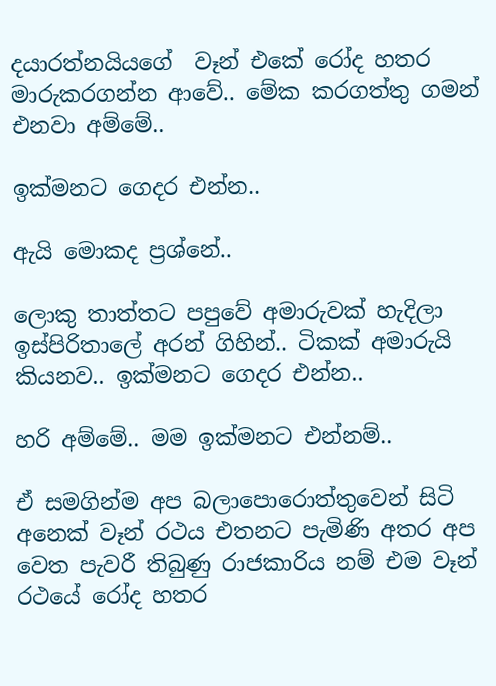දයාරත්නයියගේ  වෑන් එකේ රෝද හතර මාරුකරගන්න ආවේ.. මේක කරගත්තු ගමන්  එනවා අම්මේ..

ඉක්මනට ගෙදර එන්න..

ඇයි මොකද ප්‍රශ්නේ..

ලොකු තාත්තට පපුවේ අමාරුවක් හැදිලා ඉස්පිරිතාලේ අරන් ගිහින්.. ටිකක් අමාරුයි කියනව.. ඉක්මනට ගෙදර එන්න..

හරි අම්මේ.. මම ඉක්මනට එන්නම්..

ඒ සමගින්ම අප බලාපොරොත්තුවෙන් සිටි අනෙක් වෑන් රථය එතනට පැමිණි අතර අප වෙත පැවරී තිබුණු රාජකාරිය නම් එම වෑන් රථයේ රෝද හතර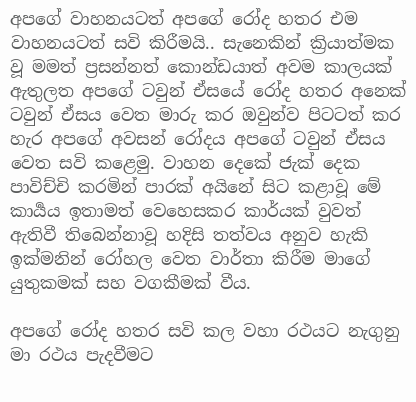අපගේ වාහනයටත් අපගේ රෝද හතර එම වාහනයටත් සවි කිරීමයි.. සැනෙකින් ක්‍රියාත්මක වූ මමත් ප්‍රසන්නත් කොන්ඩයාත් අවම කාලයක් ඇතුලත අපගේ ටවුන් ඒසයේ රෝද හතර අනෙක් ටවුන් ඒසය වෙත මාරු කර ඔවුන්ව පිටටත් කර හැර අපගේ අවසන් රෝදය අපගේ ටවුන් ඒසය වෙත සවි කළෙමු. වාහන දෙකේ ජැක් දෙක පාවිච්චි කරමින් පාරක් අයිනේ සිට කළාවූ මේ කාර්‍යය ඉතාමත් වෙහෙසකර කාර්යක් වුවත් ඇතිවී තිබෙන්නාවූ හදිසි තත්වය අනුව හැකි ඉක්මනින් රෝහල වෙත වාර්තා කිරීම මාගේ යුතුකමක් සහ වගකීමක් වීය.

අපගේ රෝද හතර සවි කල වහා රථයට නැගුනු මා රථය පැදවීමට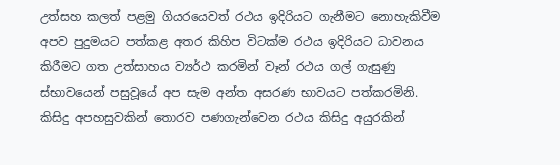උත්සහ කලත් පළමු ගියරයෙවත් රථය ඉදිරියට ගැනීමට නොහැකිවීම අපව පුදුමයට පත්කළ අතර කිහිප විටක්ම රථය ඉදිරියට ධාවනය කිරීමට ගත උත්සාහය ව්‍යර්ථ කරමින් වෑන් රථය ගල් ගැසුණු ස්භාවයෙන් පසුවූයේ අප සැම අන්ත අසරණ භාවයට පත්කරමිනි. කිසිදු අපහසුවකින් තොරව පණගැන්වෙන රථය කිසිදු අයුරකින්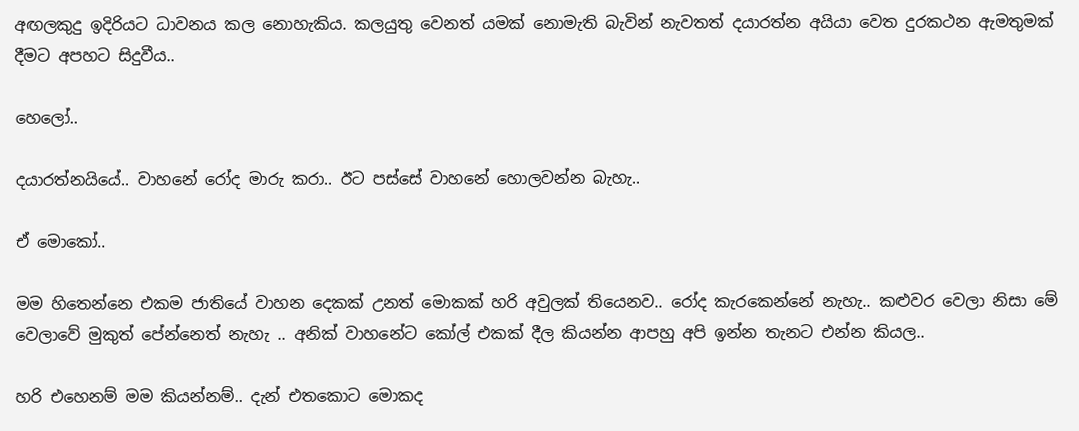අඟලකුදු ඉදිරියට ධාවනය කල නොහැකිය. කලයුතු වෙනත් යමක් නොමැති බැවින් නැවතත් දයාරත්න අයියා වෙත දුරකථන ඇමතුමක් දීමට අපහට සිදුවීය..

හෙලෝ..

දයාරත්නයියේ.. වාහනේ රෝද මාරු කරා.. ඊට පස්සේ වාහනේ හොලවන්න බැහැ..

ඒ මොකෝ..

මම හිතෙන්නෙ එකම ජාතියේ වාහන දෙකක් උනත් මොකක් හරි අවුලක් තියෙනව.. රෝද කැරකෙන්නේ නැහැ.. කළුවර වෙලා නිසා මේ වෙලාවේ මුකුත් පේන්නෙත් නැහැ .. අනික් වාහනේට කෝල් එකක් දීල කියන්න ආපහු අපි ඉන්න තැනට එන්න කියල..

හරි එහෙනම් මම කියන්නම්.. දැන් එතකොට මොකද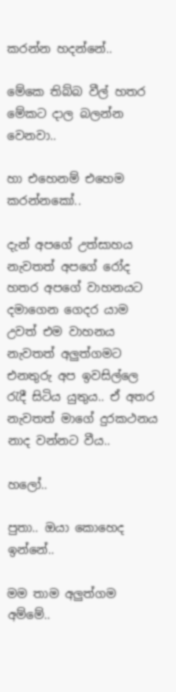කරන්න හදන්නේ..

මේකෙ තිබ්බ වීල් හතර මේකට දාල බලන්න වෙනවා..

හා එහෙනම් එහෙම කරන්නකෝ..

දැන් අපගේ උත්සාහය නැවතත් අපගේ රෝද හතර අපගේ වාහනයට දමාගෙන ගෙදර යාම උවත් එම වාහනය නැවතත් අලුත්ගමට එනතුරු අප ඉවසිල්ලෙ රැදී සිටිය යුතුය.. ඒ අතර නැවතත් මාගේ දුරකථනය නාද වන්නට වීය..

හලෝ..

පුතා.. ඔයා කොහෙද ඉන්නේ..

මම තාම අලුත්ගම අම්මේ..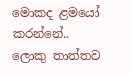මොකද ළමයෝ කරන්නේ.. ලොකු තාත්තව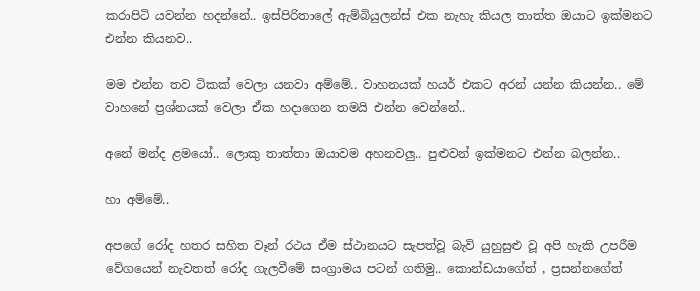කරාපිටි යවන්න හදන්නේ.. ඉස්පිරිතාලේ ඇම්බියුලන්ස් එක නැහැ කියල තාත්ත ඔයාට ඉක්මනට එන්න කියනව..

මම එන්න තව ටිකක් වෙලා යනවා අම්මේ.. වාහනයක් හයර් එකට අරන් යන්න කියන්න.. මේ වාහනේ ප්‍රශ්නයක් වෙලා ඒක හදාගෙන තමයි එන්න වෙන්නේ..

අනේ මන්ද ළමයෝ.. ලොකු තාත්තා ඔයාවම අහනවලු.. පුළුවන් ඉක්මනට එන්න බලන්න..

හා අම්මේ..

අපගේ රෝද හතර සහිත වෑන් රථය ඒම ස්ථානයට සැපත්වූ බැවි යුහුසුළු වූ අපි හැකි උපරීම වේගයෙන් නැවතත් රෝද ගැලවීමේ සංග්‍රාමය පටන් ගතිමු.. කොන්ඩයාගේත් , ප්‍රසන්නගේත්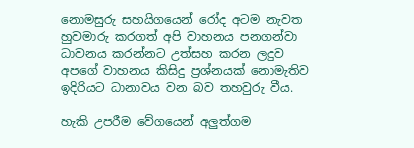නොමසුරු සහයිගයෙන් රෝද අටම නැවත හුවමාරු කරගත් අපි වාහනය පනගන්වා ධාවනය කරන්නට උත්සහ කරන ලදුව අපගේ වාහනය කිසිදු ප්‍රශ්නයක් නොමැතිව ඉදිරියට ධානාවය වන බව තහවුරු වීය.

හැකි උපරීම වේගයෙන් අලුත්ගම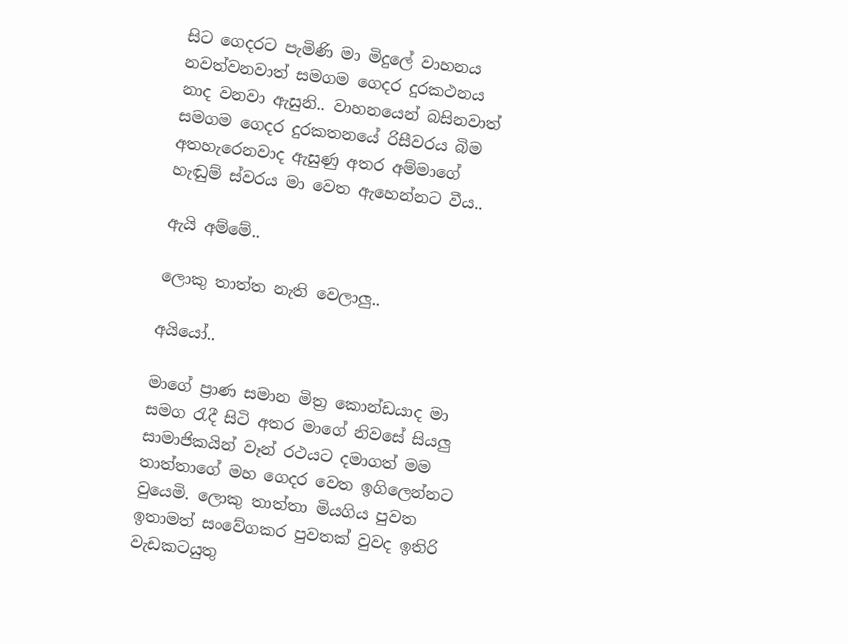සිට ගෙදරට පැමිණි මා මිදුලේ වාහනය නවත්වනවාත් සමගම ගෙදර දුරකථනය නාද වනවා ඇසුනි.. වාහනයෙන් බසිනවාත් සමගම ගෙදර දුරකතනයේ රිසීවරය බිම අතහැරෙනවාද ඇසුණු අතර අම්මාගේ හැඬුම් ස්වරය මා වෙත ඇහෙන්නට වීය..

ඇයි අම්මේ..

ලොකු තාත්ත නැති වෙලාලු..

අයියෝ..

මාගේ ප්‍රාණ සමාන මිත්‍ර කොන්ඩයාද මා සමග රැදී සිටි අතර මාගේ නිවසේ සියලු සාමාජිකයින් වෑන් රථයට දමාගත් මම තාත්තාගේ මහ ගෙදර වෙත ඉගිලෙන්නට වුයෙමි. ලොකු තාත්තා මියගිය පුවත ඉතාමත් සංවේගකර පුවතක් වුවද ඉතිරි වැඩකටයුතු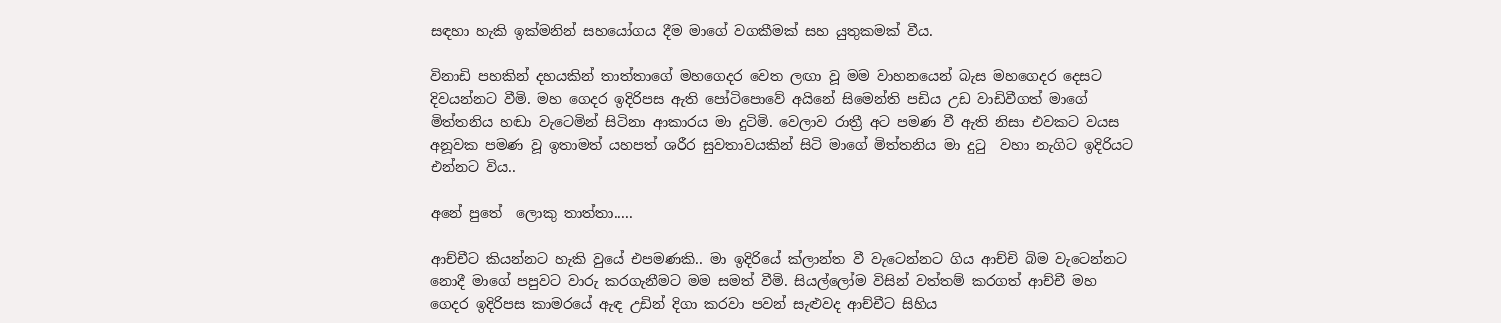සඳහා හැකි ඉක්මනින් සහයෝගය දීම මාගේ වගකීමක් සහ යුතුකමක් වීය.

විනාඩි පහකින් දහයකින් තාත්තාගේ මහගෙදර වෙත ලඟා වූ මම වාහනයෙන් බැස මහගෙදර දෙසට දිවයන්නට වීමි. මහ ගෙදර ඉදිරිපස ඇති පෝටිපොවේ අයිනේ සිමෙන්ති පඩිය උඩ වාඩිවීගත් මාගේ මිත්තනිය හඬා වැටෙමින් සිටිනා ආකාරය මා දුටිමි. වෙලාව රාත්‍රී අට පමණ වී ඇති නිසා එවකට වයස අනූවක පමණ වූ ඉතාමත් යහපත් ශරීර සුවතාවයකින් සිටි මාගේ මිත්තනිය මා දුටු  වහා නැගිට ඉදිරියට එන්නට විය..

අනේ පුතේ  ලොකු තාත්තා.....

ආච්චීට කියන්නට හැකි වුයේ එපමණකි.. මා ඉදිරියේ ක්ලාන්ත වී වැටෙන්නට ගිය ආච්චි බිම වැටෙන්නට නොදී මාගේ පපුවට වාරු කරගැනීමට මම සමත් වීමි. සියල්ලෝම විසින් වත්තම් කරගත් ආච්චී මහ ගෙදර ඉදිරිපස කාමරයේ ඇඳ උඩින් දිගා කරවා පවන් සැළුවද ආච්චීට සිහිය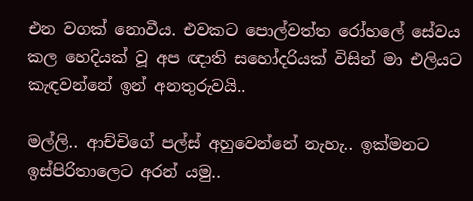එන වගක් නොවීය. එවකට පොල්වත්ත රෝහලේ සේවය කල හෙදියක් වූ අප ඥාති සහෝදරියක් විසින් මා එලියට කැඳවන්නේ ඉන් අනතුරුවයි..

මල්ලි.. ආච්චිගේ පල්ස් අහුවෙන්නේ නැහැ.. ඉක්මනට ඉස්පිරිතාලෙට අරන් යමු..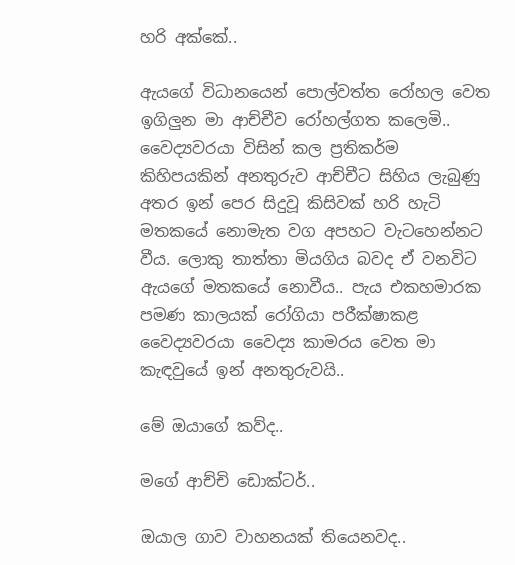හරි අක්කේ..

ඇයගේ විධානයෙන් පොල්වත්ත රෝහල වෙත ඉගිලුන මා ආච්චීව රෝහල්ගත කලෙමි.. වෛද්‍යවරයා විසින් කල ප්‍රතිකර්ම කිහිපයකින් අනතුරුව ආච්චීට සිහිය ලැබුණු අතර ඉන් පෙර සිදුවූ කිසිවක් හරි හැටි මතකයේ නොමැත වග අපහට වැටහෙන්නට වීය. ලොකු තාත්තා මියගිය බවද ඒ වනවිට ඇයගේ මතකයේ නොවීය.. පැය එකහමාරක පමණ කාලයක් රෝගියා පරීක්ෂාකළ වෛද්‍යවරයා වෛද්‍ය කාමරය වෙත මා කැඳවුයේ ඉන් අනතුරුවයි..

මේ ඔයාගේ කව්ද..

මගේ ආච්චි ඩොක්ටර්..

ඔයාල ගාව වාහනයක් තියෙනවද..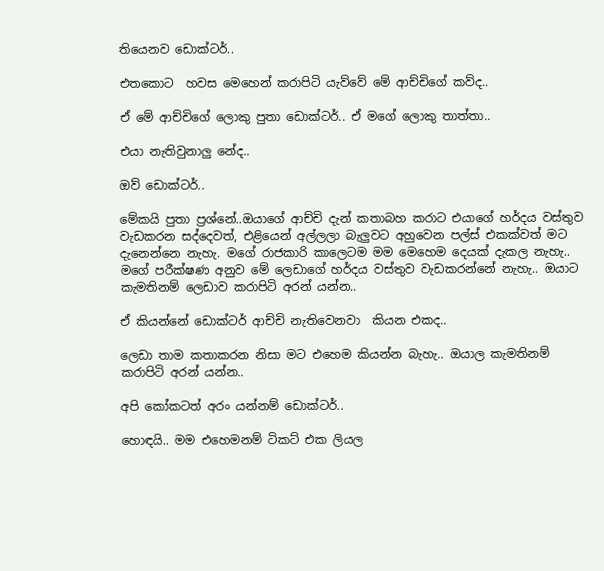තියෙනව ඩොක්ටර්..

එතකොට  හවස මෙහෙන් කරාපිටි යැව්වේ මේ ආච්චිගේ කව්ද..

ඒ මේ ආච්චිගේ ලොකු පුතා ඩොක්ටර්.. ඒ මගේ ලොකු තාත්තා..

එයා නැතිවුනාලු නේද..

ඔව් ඩොක්ටර්..

මේකයි පුතා ප්‍රශ්නේ..ඔයාගේ ආච්චි දැන් කතාබහ කරාට එයාගේ හර්දය වස්තුව වැඩකරන සද්දෙවත්, එළියෙන් අල්ලලා බැලුවට අහුවෙන පල්ස් එකක්වත් මට දැනෙන්නෙ නැහැ. මගේ රාජකාරි කාලෙටම මම මෙහෙම දෙයක් දැකල නැහැ.. මගේ පරීක්ෂණ අනුව මේ ලෙඩාගේ හර්දය වස්තුව වැඩකරන්නේ නැහැ.. ඔයාට කැමතිනම් ලෙඩාව කරාපිටි අරන් යන්න..

ඒ කියන්නේ ඩොක්ටර් ආච්චි නැතිවෙනවා  කියන එකද..

ලෙඩා තාම කතාකරන නිසා මට එහෙම කියන්න බැහැ.. ඔයාල කැමතිනම් කරාපිටි අරන් යන්න..

අපි කෝකටත් අරං යන්නම් ඩොක්ටර්..

හොඳයි.. මම එහෙමනම් ටිකට් එක ලියල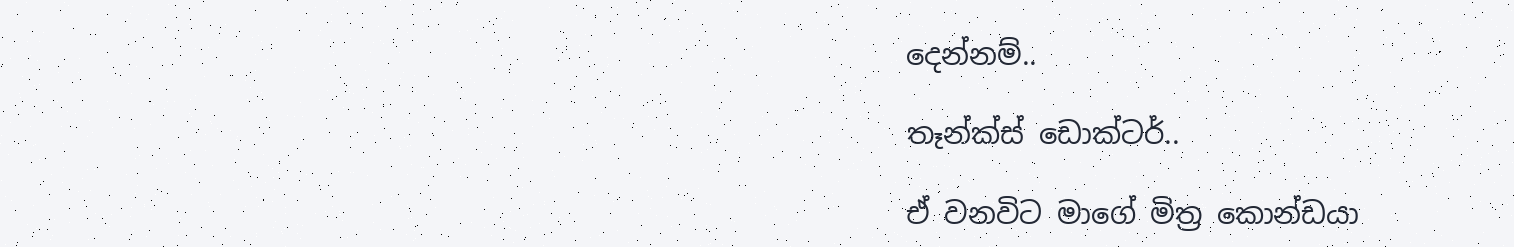දෙන්නම්..

තෑන්ක්ස් ඩොක්ටර්..

ඒ වනවිට මාගේ මිත්‍ර කොන්ඩයා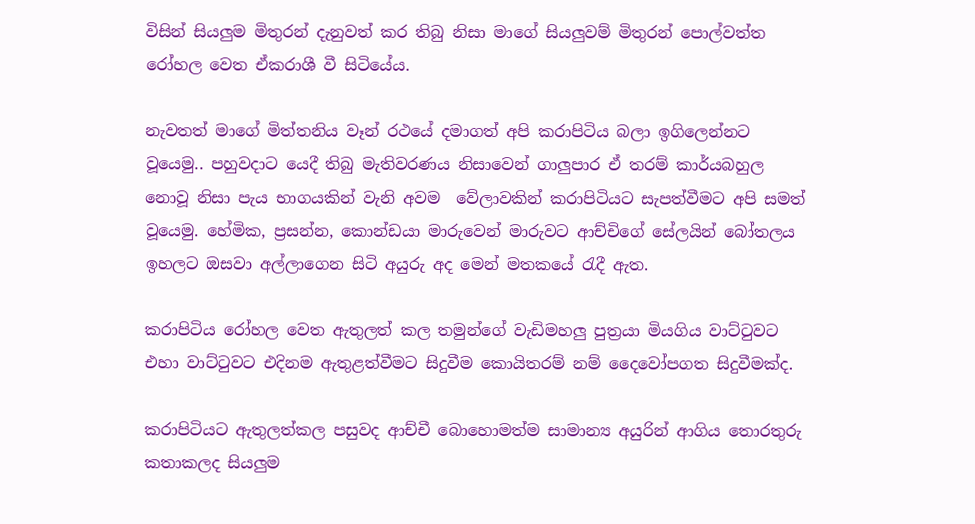විසින් සියලුම මිතුරන් දැනුවත් කර තිබු නිසා මාගේ සියලුවම් මිතුරන් පොල්වත්ත රෝහල වෙත ඒකරාශී වී සිටියේය.

නැවතත් මාගේ මිත්තනිය වෑන් රථයේ දමාගත් අපි කරාපිටිය බලා ඉගිලෙන්නට වූයෙමු.. පහුවදාට යෙදී තිබු මැතිවරණය නිසාවෙන් ගාලුපාර ඒ තරම් කාර්යබහුල නොවූ නිසා පැය භාගයකින් වැනි අවම  වේලාවකින් කරාපිටියට සැපත්වීමට අපි සමත් වූයෙමු. හේමික, ප්‍රසන්න, කොන්ඩයා මාරුවෙන් මාරුවට ආච්චිගේ සේලයින් බෝතලය ඉහලට ඔසවා අල්ලාගෙන සිටි අයුරු අද මෙන් මතකයේ රැදී ඇත.

කරාපිටිය රෝහල වෙත ඇතුලත් කල තමුන්ගේ වැඩිමහලු පුත්‍රයා මියගිය වාට්ටුවට එහා වාට්ටුවට එදිනම ඇතුළත්වීමට සිදුවීම කොයිතරම් නම් දෛවෝපගත සිදුවීමක්ද.

කරාපිටියට ඇතුලත්කල පසුවද ආච්චී බොහොමත්ම සාමාන්‍ය අයුරින් ආගිය තොරතුරු කතාකලද සියලුම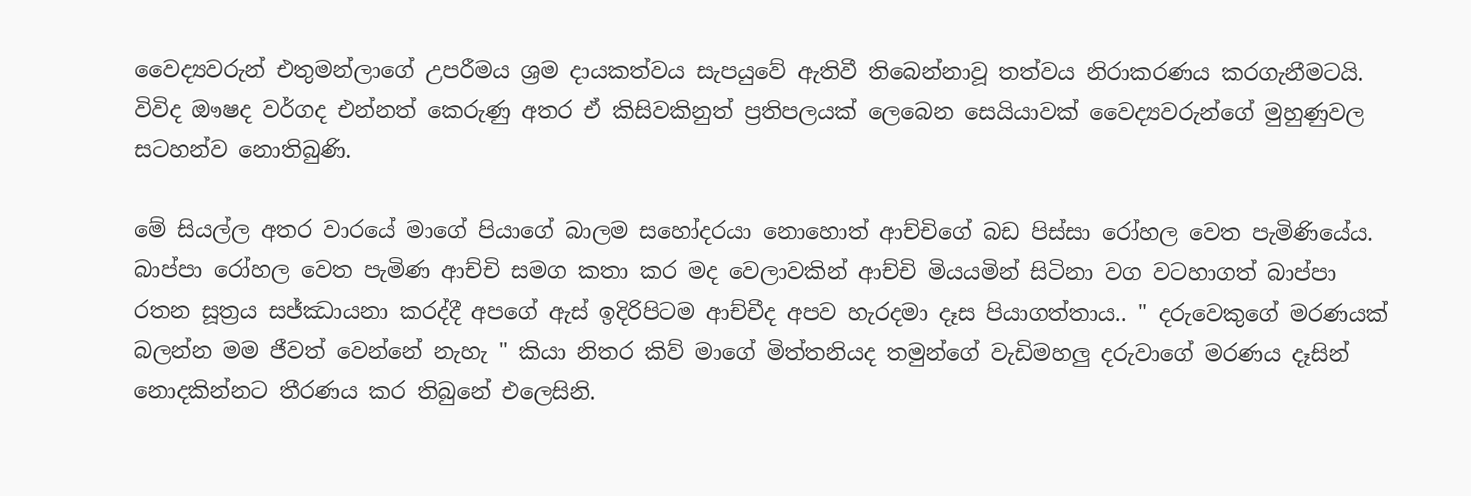වෛද්‍යවරුන් එතුමන්ලාගේ උපරීමය ශ්‍රම දායකත්වය සැපයුවේ ඇතිවී තිබෙන්නාවූ තත්වය නිරාකරණය කරගැනීමටයි. විවිද ඖෂද වර්ගද එන්නත් කෙරුණු අතර ඒ කිසිවකිනුත් ප්‍රතිපලයක් ලෙබෙන සෙයියාවක් වෛද්‍යවරුන්ගේ මුහුණුවල සටහන්ව නොතිබුණි.

මේ සියල්ල අතර වාරයේ මාගේ පියාගේ බාලම සහෝදරයා නොහොත් ආච්චිගේ බඩ පිස්සා රෝහල වෙත පැමිණියේය. බාප්පා රෝහල වෙත පැමිණ ආච්චි සමග කතා කර මද වෙලාවකින් ආච්චි මියයමින් සිටිනා වග වටහාගත් බාප්පා රතන සූත්‍රය සජ්ඣායනා කරද්දී අපගේ ඇස් ඉදිරිපිටම ආච්චීද අපව හැරදමා දෑස පියාගත්තාය.. " දරුවෙකුගේ මරණයක් බලන්න මම ජීවත් වෙන්නේ නැහැ " කියා නිතර කිව් මාගේ මිත්තනියද තමුන්ගේ වැඩිමහලු දරුවාගේ මරණය දෑසින් නොදකින්නට තීරණය කර තිබුනේ එලෙසිනි.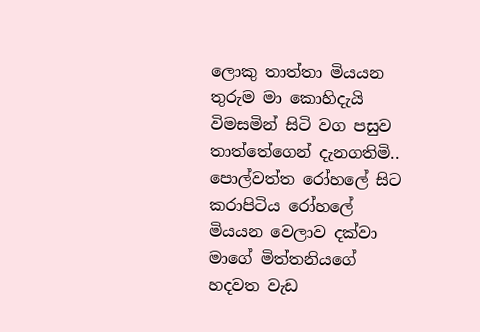ලොකු තාත්තා මියයන තුරුම මා කොහිදැයි විමසමින් සිටි වග පසුව තාත්තේගෙන් දැනගතිමි.. පොල්වත්ත රෝහලේ සිට කරාපිටිය රෝහලේ මියයන වෙලාව දක්වා මාගේ මිත්තනියගේ හදවත වැඩ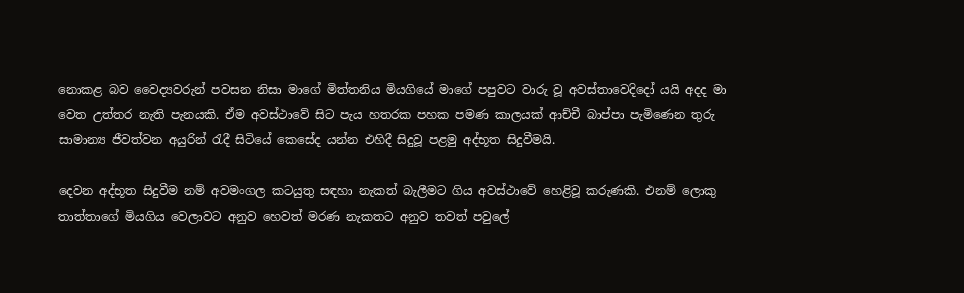නොකළ බව වෛද්‍යවරුන් පවසන නිසා මාගේ මිත්තනිය මියගියේ මාගේ පපුවට වාරු වූ අවස්තාවෙදිදෝ යයි අදද මා වෙත උත්තර නැති පැනයකි. ඒම අවස්ථාවේ සිට පැය හතරක පහක පමණ කාලයක් ආච්චී බාප්පා පැමිණෙන තුරු සාමාන්‍ය ජීවත්වන අයුරින් රැදී සිටියේ කෙසේද යන්න එහිදී සිදුවූ පළමු අද්භූත සිදුවීමයි.

දෙවන අද්භූත සිදුවීම නම් අවමංගල කටයුතු සඳහා නැකත් බැලීමට ගිය අවස්ථාවේ හෙළිවූ කරුණකි. එනම් ලොකු තාත්තාගේ මියගිය වෙලාවට අනුව හෙවත් මරණ නැකතට අනුව තවත් පවුලේ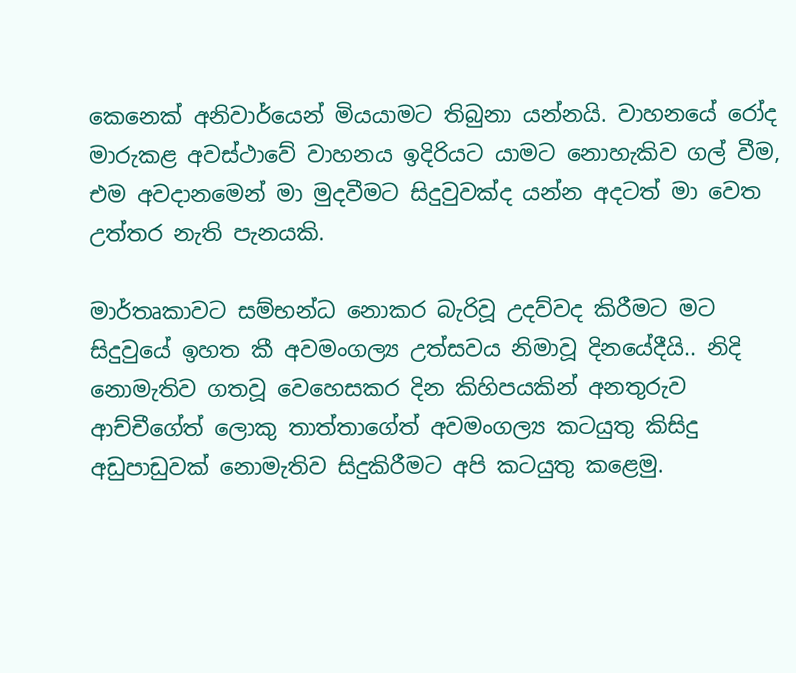කෙනෙක් අනිවාර්යෙන් මියයාමට තිබුනා යන්නයි. වාහනයේ රෝද මාරුකළ අවස්ථාවේ වාහනය ඉදිරියට යාමට නොහැකිව ගල් වීම, එම අවදානමෙන් මා මුදවීමට සිදුවුවක්ද යන්න අදටත් මා වෙත උත්තර නැති පැනයකි.

මාර්තෘකාවට සම්භන්ධ නොකර බැරිවූ උදව්වද කිරීමට මට සිදුවුයේ ඉහත කී අවමංගල්‍ය උත්සවය නිමාවූ දිනයේදීයි.. නිදි නොමැතිව ගතවූ වෙහෙසකර දින කිහිපයකින් අනතුරුව ආච්චීගේත් ලොකු තාත්තාගේත් අවමංගල්‍ය කටයුතු කිසිදු අඩුපාඩුවක් නොමැතිව සිදුකිරීමට අපි කටයුතු කළෙමු.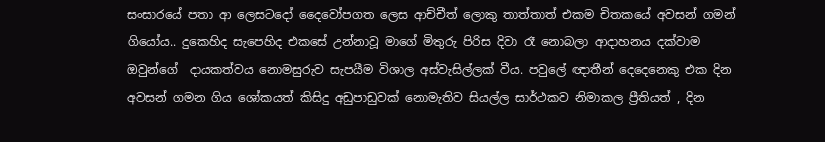සංසාරයේ පතා ආ ලෙසටදෝ දෛවෝපගත ලෙස ආච්චීත් ලොකු තාත්තාත් එකම චිතකයේ අවසන් ගමන් ගියෝය.. දුකෙහිද සැපෙහිද එකසේ උන්නාවූ මාගේ මිතුරු පිරිස දිවා රෑ නොබලා ආදාහනය දක්වාම ඔවුන්ගේ  දායකත්වය නොමසුරුව සැපයීම විශාල අස්වැසිල්ලක් වීය. පවුලේ ඥාතීන් දෙදෙනෙකු එක දින අවසන් ගමන ගිය ශෝකයත් කිසිදු අඩුපාඩුවක් නොමැතිව සියල්ල සාර්ථකව නිමාකල ප්‍රීතියත් , දින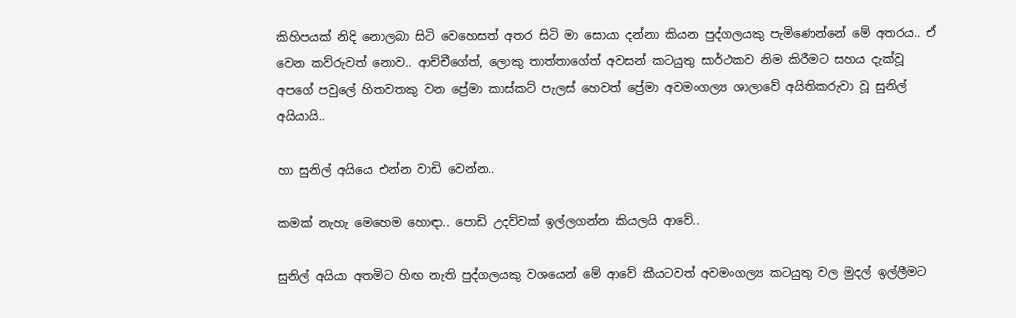කිහිපයක් නිදි නොලබා සිටි වෙහෙසත් අතර සිටි මා සොයා දන්නා කියන පුද්ගලයකු පැමිණෙන්නේ මේ අතරය.. ඒ  වෙන කව්රුවත් නොව.. ආච්චීගේත්, ලොකු තාත්තාගේත් අවසන් කටයුතු සාර්ථකව නිම කිරීමට සහය දැක්වූ අපගේ පවුලේ හිතවතකු වන ප්‍රේමා කාස්කට් පැලස් හෙවත් ප්‍රේමා අවමංගල්‍ය ශාලාවේ අයිතිකරුවා වූ සුනිල් අයියායි..

හා සුනිල් අයියෙ එන්න වාඩි වෙන්න..

කමක් නැහැ මෙහෙම හොඳා.. පොඩි උදව්වක් ඉල්ලගන්න කියලයි ආවේ..

සුනිල් අයියා අතමිට හිඟ නැති පුද්ගලයකු වශයෙන් මේ ආවේ කීයටවත් අවමංගල්‍ය කටයුතු වල මුදල් ඉල්ලීමට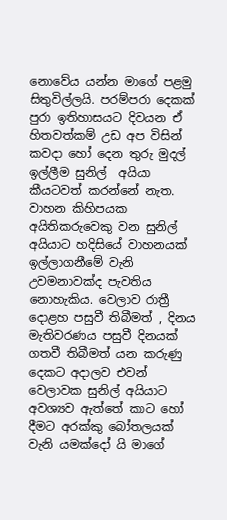නොවේය යන්න මාගේ පළමු සිතුවිල්ලයි. පරම්පරා දෙකක් පුරා ඉතිහාසයට දිවයන ඒ හිතවත්කම් උඩ අප විසින් කවදා හෝ දෙන තුරු මුදල් ඉල්ලීම සුනිල්  අයියා කීයටවත් කරන්නේ නැත. වාහන කිහිපයක අයිතිකරුවෙකු වන සුනිල් අයියාට හදිසියේ වාහනයක් ඉල්ලාගනීමේ වැනි උවමනාවක්ද පැවතිය නොහැකිය. වෙලාව රාත්‍රී දොළහ පසුවී තිබීමත් , දිනය මැතිවරණය පසුවී දිනයක් ගතවී තිබීමත් යන කරුණු දෙකට අදාලව එවන් වෙලාවක සුනිල් අයියාට අවශ්‍යව ඇත්තේ කාට හෝ දීමට අරක්කු බෝතලයක් වැනි යමක්දෝ යි මාගේ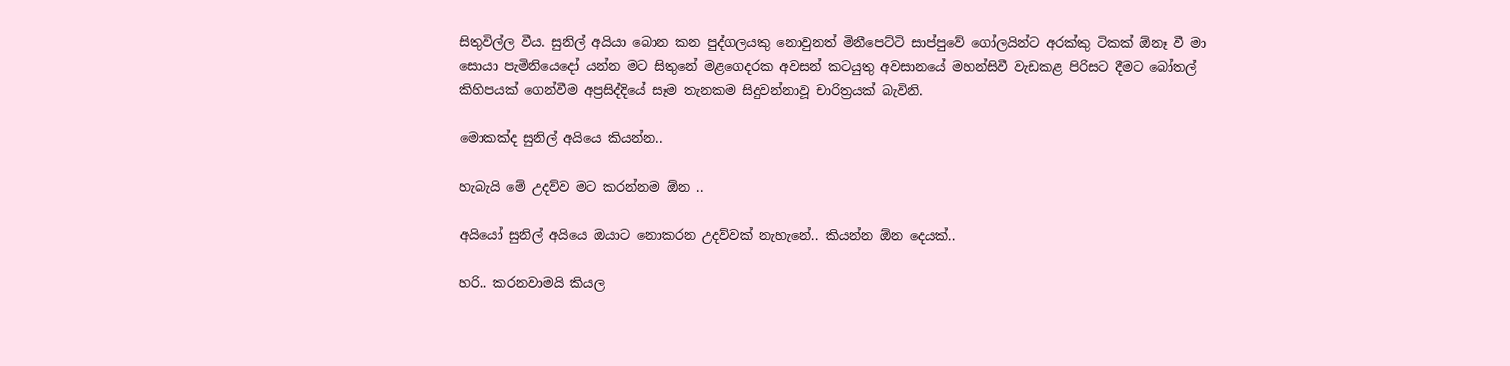සිතුවිල්ල වීය. සුනිල් අයියා බොන කන පුද්ගලයකු නොවුනත් මිනීපෙට්ටි සාප්පුවේ ගෝලයින්ට අරක්කු ටිකක් ඕනෑ වී මා සොයා පැමිනියෙදෝ යන්න මට සිතුනේ මළගෙදරක අවසන් කටයුතු අවසානයේ මහන්සිවී වැඩකළ පිරිසට දීමට බෝතල් කිහිපයක් ගෙන්වීම අප්‍රසිද්දියේ සෑම තැනකම සිදුවන්නාවූ චාරිත්‍රයක් බැවිනි.

මොකක්ද සුනිල් අයියෙ කියන්න..

හැබැයි මේ උදව්ව මට කරන්නම ඕන ..

අයියෝ සුනිල් අයියෙ ඔයාට නොකරන උදව්වක් නැහැනේ.. කියන්න ඕන දෙයක්..

හරි.. කරනවාමයි කියල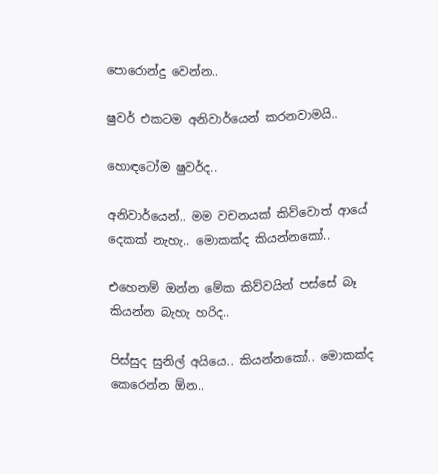පොරොන්දු වෙන්න..

ෂුවර් එකටම අනිවාර්යෙන් කරනවාමයි..

හොඳටෝම ෂුවර්ද..

අනිවාර්යෙන්.. මම වචනයක් කිව්වොත් ආයේ දෙකක් නැහැ.. මොකක්ද කියන්නකෝ..

එහෙනම් ඔන්න මේක කිව්වයින් පස්සේ බෑ කියන්න බැහැ හරිද..

පිස්සුද සුනිල් අයියෙ.. කියන්නකෝ.. මොකක්ද කෙරෙන්න ඕන..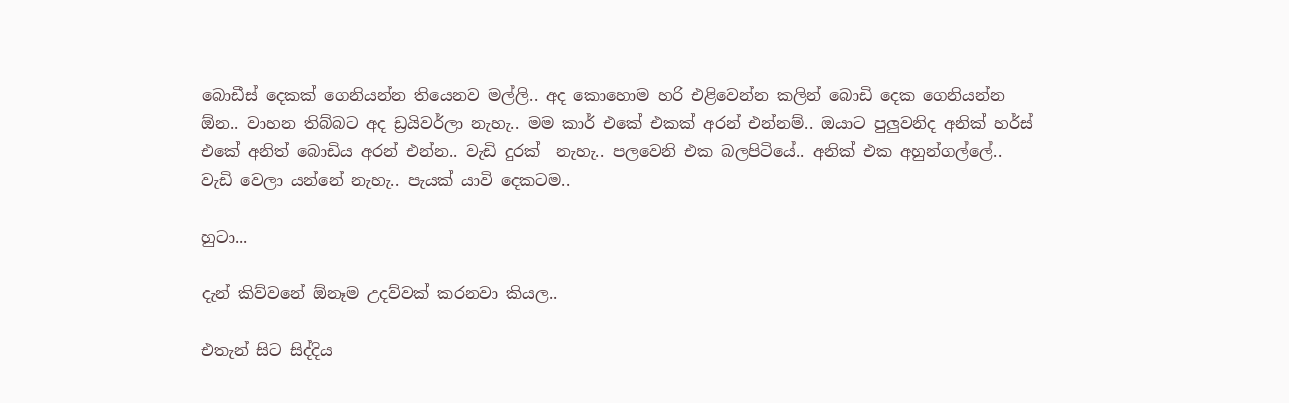බොඩීස් දෙකක් ගෙනියන්න තියෙනව මල්ලි.. අද කොහොම හරි එළිවෙන්න කලින් බොඩි දෙක ගෙනියන්න ඕන.. වාහන තිබ්බට අද ඩ්‍රයිවර්ලා නැහැ.. මම කාර් එකේ එකක් අරන් එන්නම්.. ඔයාට පුලුවනිද අනික් හර්ස් එකේ අනිත් බොඩිය අරන් එන්න.. වැඩි දුරක්  නැහැ.. පලවෙනි එක බලපිටියේ.. අනික් එක අහුන්ගල්ලේ.. වැඩි වෙලා යන්නේ නැහැ.. පැයක් යාවි දෙකටම..

හුටා...

දැන් කිව්වනේ ඕනෑම උදව්වක් කරනවා කියල..

එතැන් සිට සිද්දිය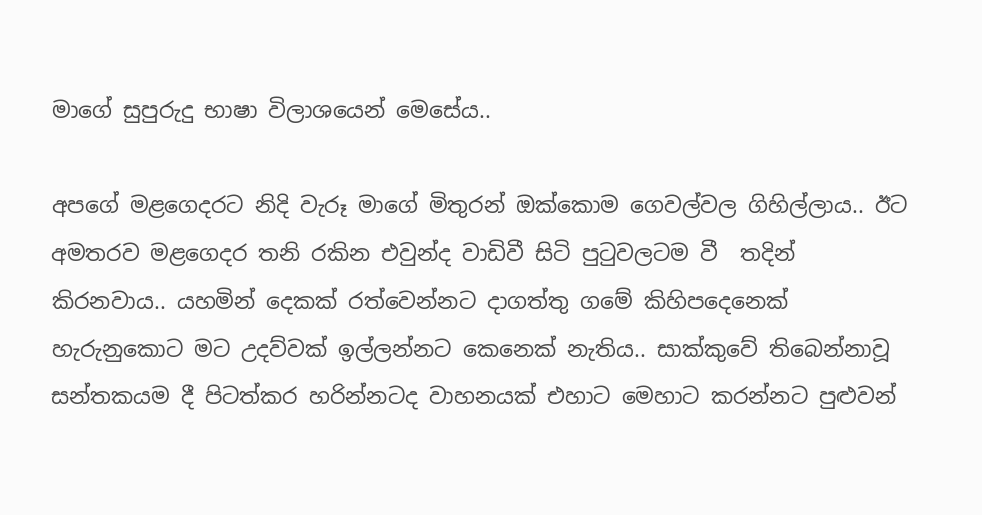මාගේ සුපුරුදු භාෂා විලාශයෙන් මෙසේය..

අපගේ මළගෙදරට නිදි වැරූ මාගේ මිතුරන් ඔක්කොම ගෙවල්වල ගිහිල්ලාය.. ඊට අමතරව මළගෙදර තනි රකින එවුන්ද වාඩිවී සිටි පුටුවලටම වී  තදින් කිරනවාය.. යහමින් දෙකක් රත්වෙන්නට දාගත්තු ගමේ කිහිපදෙනෙක් හැරුනුකොට මට උදව්වක් ඉල්ලන්නට කෙනෙක් නැතිය.. සාක්කුවේ තිබෙන්නාවූ සන්තකයම දී පිටත්කර හරින්නටද වාහනයක් එහාට මෙහාට කරන්නට පුළුවන්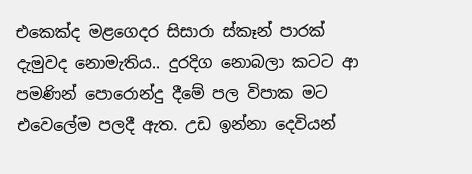එකෙක්ද මළගෙදර සිසාරා ස්කෑන් පාරක් දැමුවද නොමැතිය.. දුරදිග නොබලා කටට ආ පමණින් පොරොන්දු දීමේ පල විපාක මට එවෙලේම පලදී ඇත. උඩ ඉන්නා දෙවියන්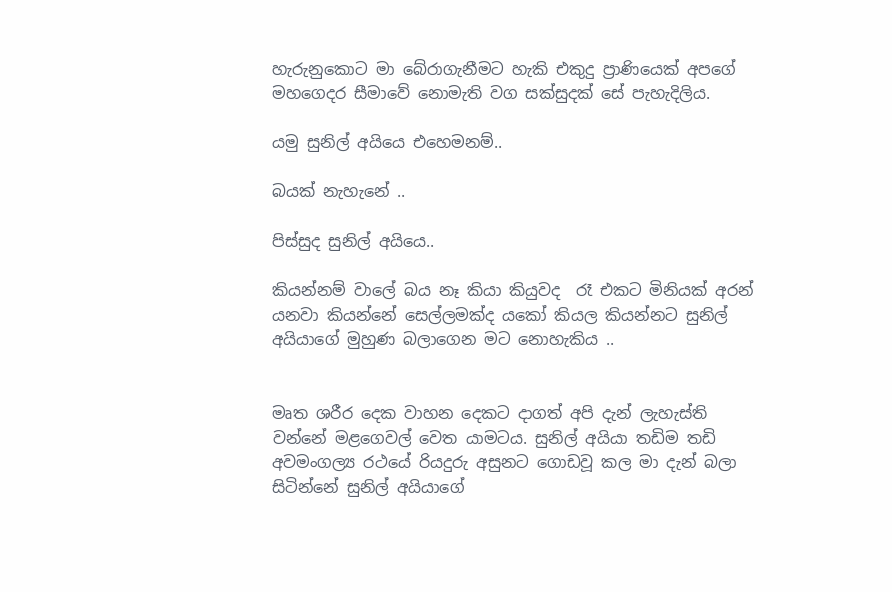හැරුනුකොට මා බේරාගැනීමට හැකි එකුදු ප්‍රාණියෙක් අපගේ මහගෙදර සීමාවේ නොමැති වග සක්සුදක් සේ පැහැදිලිය.

යමු සුනිල් අයියෙ එහෙමනම්..

බයක් නැහැනේ ..

පිස්සුද සුනිල් අයියෙ..

කියන්නම් වාලේ බය නෑ කියා කියුවද  රෑ එකට මිනියක් අරන් යනවා කියන්නේ සෙල්ලමක්ද යකෝ කියල කියන්නට සුනිල් අයියාගේ මුහුණ බලාගෙන මට නොහැකිය ..


මෘත ශරීර දෙක වාහන දෙකට දාගත් අපි දැන් ලැහැස්ති වන්නේ මළගෙවල් වෙත යාමටය. සුනිල් අයියා තඩිම තඩි අවමංගල්‍ය රථයේ රියදුරු අසුනට ගොඩවූ කල මා දැන් බලා සිටින්නේ සුනිල් අයියාගේ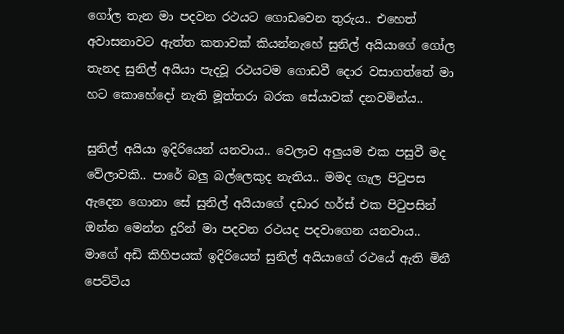ගෝල තැන මා පදවන රථයට ගොඩවෙන තුරුය.. එහෙත් අවාසනාවට ඇත්ත කතාවක් කියන්නැහේ සුනිල් අයියාගේ ගෝල තැනද සුනිල් අයියා පැදවූ රථයටම ගොඩවී දොර වසාගත්තේ මා හට කොහේදෝ නැති මූත්තරා බරක සේයාවක් දනවමින්ය..

සුනිල් අයියා ඉදිරියෙන් යනවාය.. වෙලාව අලුයම එක පසුවී මද වේලාවකි.. පාරේ බලු බල්ලෙකුද නැතිය.. මමද ගැල පිටුපස ඇදෙන ගොනා සේ සුනිල් අයියාගේ දඩාර හර්ස් එක පිටුපසින් ඔන්න මෙන්න දුරින් මා පදවන රථයද පදවාගෙන යනවාය.. මාගේ අඩි කිහිපයක් ඉදිරියෙන් සුනිල් අයියාගේ රථයේ ඇති මිනී පෙට්ටිය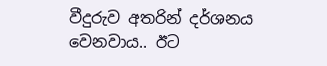වීදුරුව අතරින් දර්ශනය වෙනවාය.. ඊට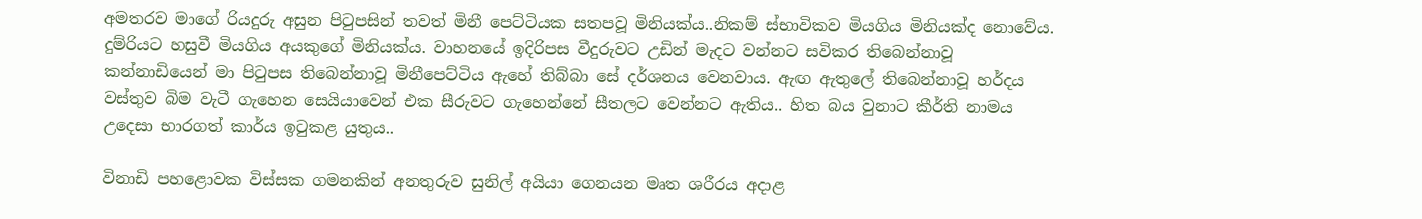අමතරව මාගේ රියදුරු අසුන පිටුපසින් තවත් මිනී පෙට්ටියක සතපවූ මිනියක්ය..නිකම් ස්භාවිකව මියගිය මිනියක්ද නොවේය. දුම්රියට හසුවී මියගිය අයකුගේ මිනියක්ය. වාහනයේ ඉදිරිපස වීදුරුවට උඩින් මැදට වන්නට සවිකර තිබෙන්නාවූ කන්නාඩියෙන් මා පිටුපස තිබෙන්නාවූ මිනීපෙට්ටිය ඇහේ තිබ්බා සේ දර්ශනය වෙනවාය. ඇඟ ඇතුලේ තිබෙන්නාවූ හර්දය වස්තුව බිම වැටී ගැහෙන සෙයියාවෙන් එක සීරුවට ගැහෙන්නේ සීතලට වෙන්නට ඇතිය.. හිත බය වුනාට කීර්ති නාමය උදෙසා භාරගත් කාර්ය ඉටුකළ යුතුය..

විනාඩි පහළොවක විස්සක ගමනකින් අනතුරුව සුනිල් අයියා ගෙනයන මෘත ශරීරය අදාළ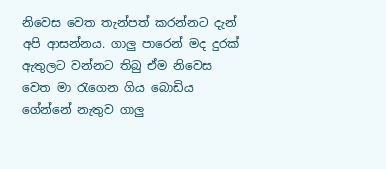නිවෙස වෙත තැන්පත් කරන්නට දැන් අපි ආසන්නය. ගාලු පාරෙන් මද දුරක් ඇතුලට වන්නට තිබු ඒම නිවෙස වෙත මා රැගෙන ගිය බොඩිය ගේන්නේ නැතුව ගාලු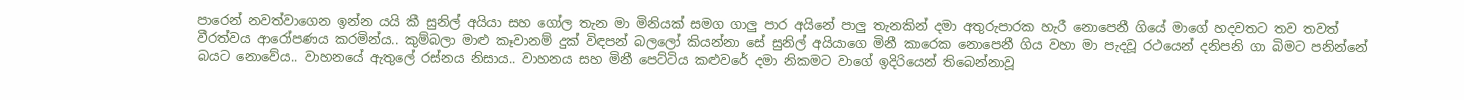පාරෙන් නවත්වාගෙන ඉන්න යයි කී සුනිල් අයියා සහ ගෝල තැන මා මිනියක් සමග ගාලු පාර අයිනේ පාලු තැනකින් දමා අතුරුපාරක හැරී නොපෙනී ගියේ මාගේ හදවතට තව තවත් වීරත්වය ආරෝපණය කරමින්ය.. කුම්බලා මාළු කෑවානම් දුක් විඳපන් බලලෝ කියන්නා සේ සුනිල් අයියාගෙ මිනී කාරෙක නොපෙනී ගිය වහා මා පැදවූ රථයෙන් දනිපනි ගා බිමට පනින්නේ බයට නොවේය.. වාහනයේ ඇතුලේ රස්නය නිසාය.. වාහනය සහ මිනී පෙට්ටිය කළුවරේ දමා නිකමට වාගේ ඉදිරියෙන් තිබෙන්නාවූ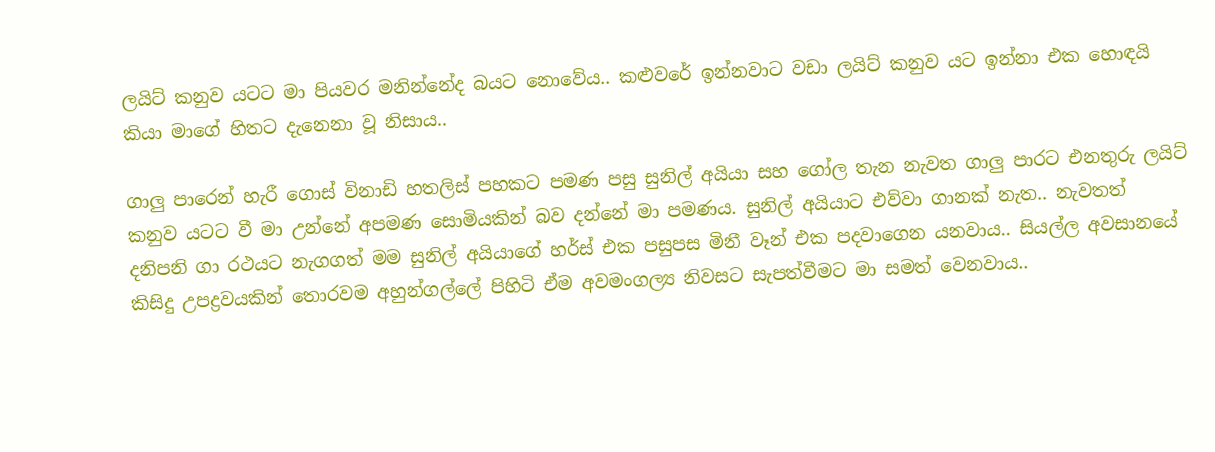ලයිට් කනුව යටට මා පියවර මනින්නේද බයට නොවේය.. කළුවරේ ඉන්නවාට වඩා ලයිට් කනුව යට ඉන්නා එක හොඳයි කියා මාගේ හිතට දැනෙනා වූ නිසාය..

ගාලු පාරෙන් හැරී ගොස් විනාඩි හතලිස් පහකට පමණ පසු සුනිල් අයියා සහ ගෝල තැන නැවත ගාලු පාරට එනතුරු ලයිට් කනුව යටට වී මා උන්නේ අපමණ සොමියකින් බව දන්නේ මා පමණය. සුනිල් අයියාට එව්වා ගානක් නැත.. නැවතත් දනිපනි ගා රථයට නැගගත් මම සුනිල් අයියාගේ හර්ස් එක පසුපස මිනී වෑන් එක පදවාගෙන යනවාය.. සියල්ල අවසානයේ කිසිදු උපද්‍රවයකින් තොරවම අහුන්ගල්ලේ පිහිටි ඒම අවමංගල්‍ය නිවසට සැපත්වීමට මා සමත් වෙනවාය..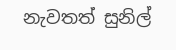නැවතත් සුනිල්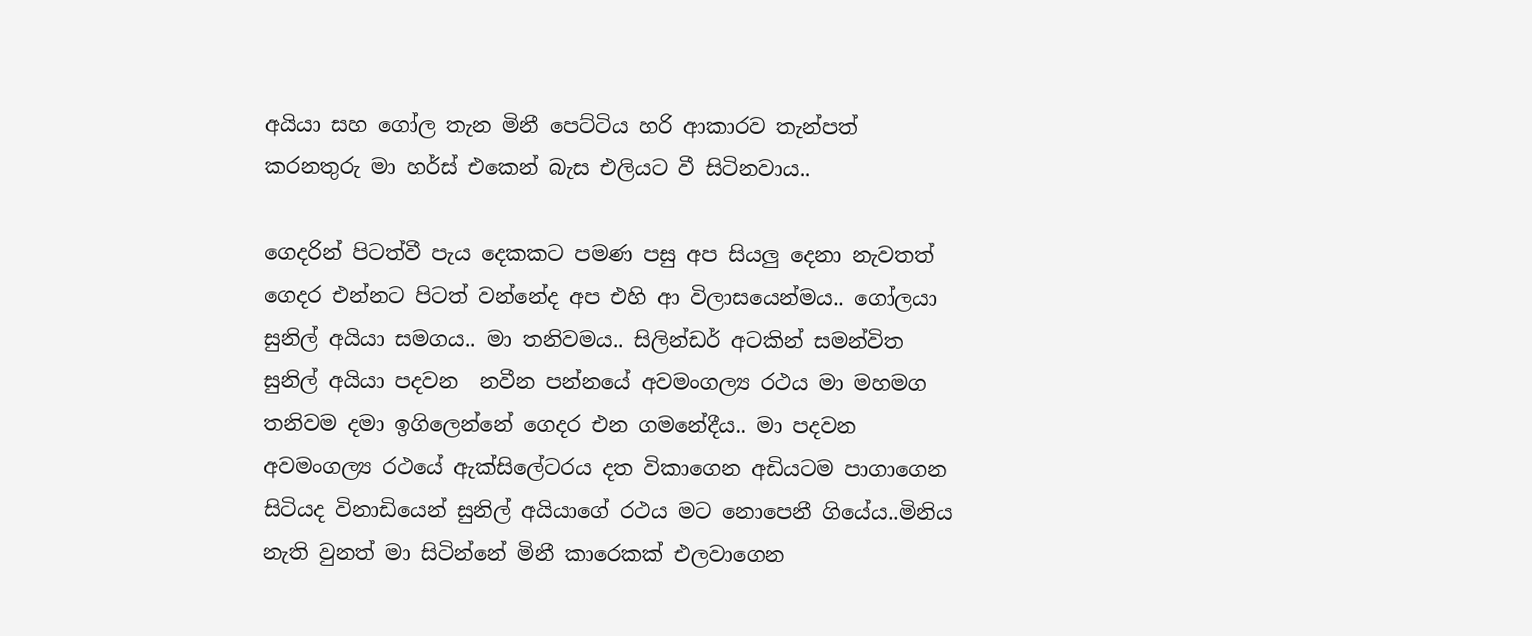අයියා සහ ගෝල තැන මිනී පෙට්ටිය හරි ආකාරව තැන්පත් කරනතුරු මා හර්ස් එකෙන් බැස එලියට වී සිටිනවාය..

ගෙදරින් පිටත්වී පැය දෙකකට පමණ පසු අප සියලු දෙනා නැවතත් ගෙදර එන්නට පිටත් වන්නේද අප එහි ආ විලාසයෙන්මය.. ගෝලයා සුනිල් අයියා සමගය.. මා තනිවමය.. සිලින්ඩර් අටකින් සමන්විත සුනිල් අයියා පදවන  නවීන පන්නයේ අවමංගල්‍ය රථය මා මහමග තනිවම දමා ඉගිලෙන්නේ ගෙදර එන ගමනේදීය.. මා පදවන අවමංගල්‍ය රථයේ ඇක්සිලේටරය දත විකාගෙන අඩියටම පාගාගෙන සිටියද විනාඩියෙන් සුනිල් අයියාගේ රථය මට නොපෙනී ගියේය..මිනිය නැති වුනත් මා සිටින්නේ මිනී කාරෙකක් එලවාගෙන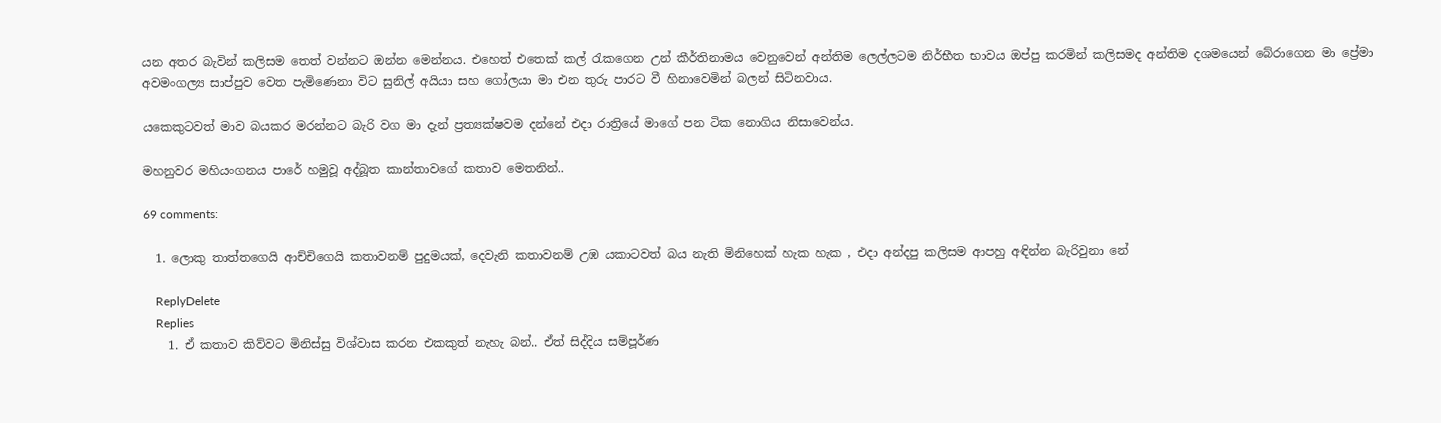යන අතර බැවින් කලිසම තෙත් වන්නට ඔන්න මෙන්නය. එහෙත් එතෙක් කල් රැකගෙන උන් කීර්තිනාමය වෙනුවෙන් අන්තිම ලෙල්ලටම නිර්භීත භාවය ඔප්පු කරමින් කලිසමද අන්තිම දශමයෙන් බේරාගෙන මා ප්‍රේමා අවමංගල්‍ය සාප්පුව වෙත පැමිණෙනා විට සුනිල් අයියා සහ ගෝලයා මා එන තුරු පාරට වී හිනාවෙමින් බලන් සිටිනවාය.

යකෙකුටවත් මාව බයකර මරන්නට බැරි වග මා දැන් ප්‍රත්‍යක්ෂවම දන්නේ එදා රාත්‍රියේ මාගේ පන ටික නොගිය නිසාවෙන්ය.

මහනුවර මහියංගනය පාරේ හමුවූ අද්බූත කාන්තාවගේ කතාව මෙතනින්..

69 comments:

  1. ලොකු තාත්තගෙයි ආච්චිගෙයි කතාවනම් පුදුමයක්, දෙවැනි කතාවනම් උඹ යකාටවත් බය නැති මිනිහෙක් හැක හැක , එදා අන්දපු කලිසම ආපහු අඳින්න බැරිවුනා නේ

    ReplyDelete
    Replies
    1. ඒ කතාව කිව්වට මිනිස්සු විශ්වාස කරන එකකුත් නැහැ බන්.. ඒත් සිද්දිය සම්පූර්ණ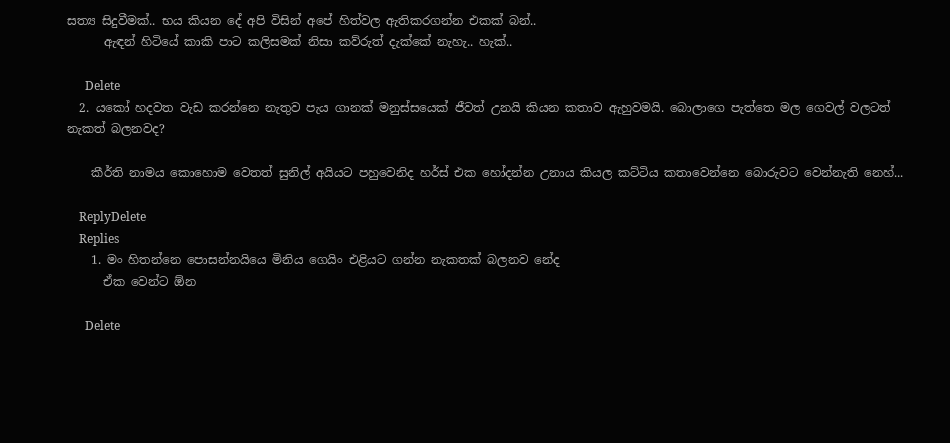සත්‍ය සිදුවීමක්.. භය කියන දේ අපි විසින් අපේ හිත්වල ඇතිකරගන්න එකක් බන්..
      ඇඳන් හිටියේ කාකි පාට කලිසමක් නිසා කව්රුත් දැක්කේ නැහැ.. හැක්..

      Delete
  2. යකෝ හදවත වැඩ කරන්නෙ නැතුව පැය ගානක් මනුස්සයෙක් ජීවත් උනයි කියන කතාව ඇහුවමයි. බොලාගෙ පැත්තෙ මල ගෙවල් වලටත් නැකත් බලනවද?

    කීර්ති නාමය කොහොම වෙතත් සුනිල් අයියට පහුවෙනිද ‍හර්ස් එක හෝදන්න උනාය කියල කට්ටිය කතාවෙන්නෙ බොරුවට වෙන්නැති නෙහ්...

    ReplyDelete
    Replies
    1. මං හිතන්නෙ පොසන්නයියෙ මිනිය ගෙයිං එළියට ගන්න නැකතක් බලනව නේද
      ඒක වෙන්ට ඕන

      Delete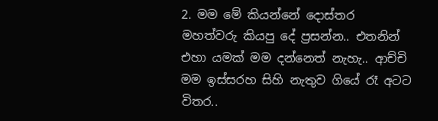2. මම මේ කියන්නේ දොස්තර මහත්වරු කියපු දේ ප්‍රසන්න.. එතනින් එහා යමක් මම දන්නෙත් නැහැ.. ආච්චි මම ඉස්සරහ සිහි නැතුව ගියේ රෑ අටට විතර..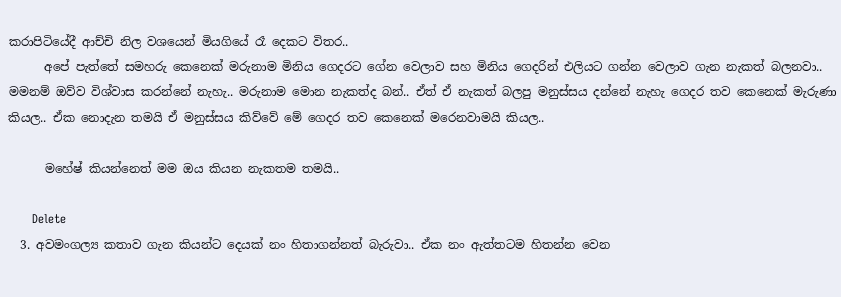කරාපිටියේදී ආච්චි නිල වශයෙන් මියගියේ රෑ දෙකට විතර..
      අපේ පැත්තේ සමහරු කෙනෙක් මරුනාම මිනිය ගෙදරට ගේන වෙලාව සහ මිනිය ගෙදරින් එලියට ගන්න වෙලාව ගැන නැකත් බලනවා.. මමනම් ඔව්ව විශ්වාස කරන්නේ නැහැ.. මරුනාම මොන නැකත්ද බන්.. ඒත් ඒ නැකත් බලපු මනුස්සය දන්නේ නැහැ ගෙදර තව කෙනෙක් මැරුණා කියල.. ඒක නොදැන තමයි ඒ මනුස්සය කිව්වේ මේ ගෙදර තව කෙනෙක් මරෙනවාමයි කියල..

      මහේෂ් කියන්නෙත් මම ඔය කියන නැකතම තමයි..

      Delete
  3. අවමංගල්‍ය කතාව ගැන කියන්ට දෙයක් නං හිතාගන්නත් බැරුවා.. ඒක නං ඇත්තටම හිතන්න වෙන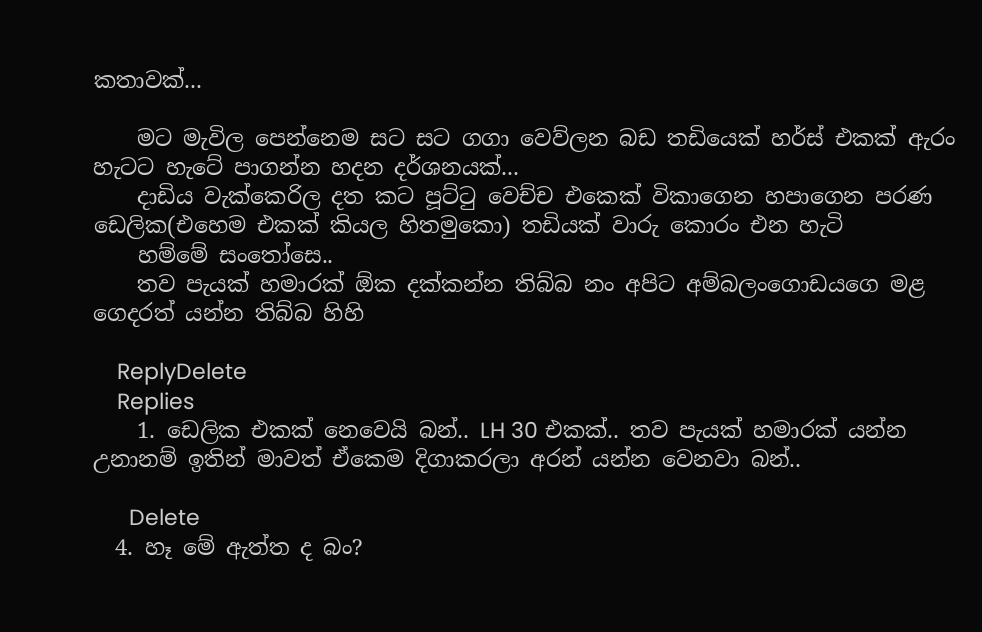කතාවක්...

    මට මැවිල පෙන්නෙම සට සට ගගා වෙව්ලන බඩ තඩියෙක් හර්ස් එකක් ඇරං හැටට හැටේ පාගන්න හදන දර්ශනයක්...
    දාඩිය වැක්කෙරිල දත කට පූට්ටු වෙච්ච එකෙක් විකාගෙන හපාගෙන පරණ ඩෙලික(එහෙම එකක් කියල හිතමුකො) තඩියක් වාරු කොරං එන හැටි
    හම්මේ සංතෝසෙ..
    තව පැයක් හමාරක් ඕක දක්කන්න තිබ්බ නං අපිට අම්බලංගොඩයගෙ මළ ගෙදරත් යන්න තිබ්බ හිහි

    ReplyDelete
    Replies
    1. ඩෙලික එකක් නෙවෙයි බන්.. LH 30 එකක්.. තව පැයක් හමාරක් යන්න උනානම් ඉතින් මාවත් ඒකෙම දිගාකරලා අරන් යන්න වෙනවා බන්..

      Delete
  4. හෑ මේ ඇත්ත ද බං?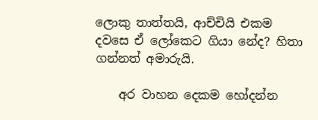ලොකු තාත්තයි, ආච්චියි එකම දවසෙ ඒ ලෝකෙට ගියා නේද? හිතා ගන්නත් අමාරුයි.

    අර වාහන දෙකම හෝදන්න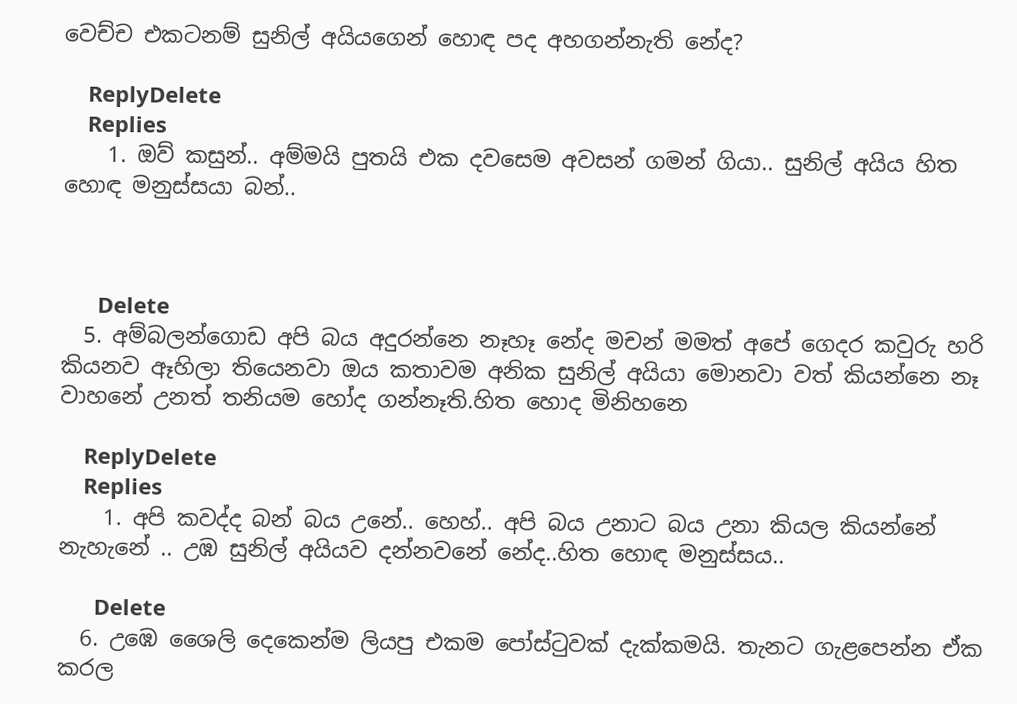වෙච්ච එකටනම් සුනිල් අයියගෙන් හොඳ පද අහගන්නැති නේද?

    ReplyDelete
    Replies
    1. ඔව් කසුන්.. අම්මයි පුතයි එක දවසෙම අවසන් ගමන් ගියා.. සුනිල් අයිය හිත හොඳ මනුස්සයා බන්..



      Delete
  5. අම්බලන්ගොඩ අපි බය අදුරන්නෙ නෑහෑ නේද මචන් මමත් අපේ ගෙදර කවුරු හරි කියනව ඈහිලා තියෙනවා ඔය කතාවම අනික සුනිල් අයියා මොනවා වත් කියන්නෙ නෑ වාහනේ උනත් තනියම හෝද ගන්නෑති.හිත හොද මිනිහනෙ

    ReplyDelete
    Replies
    1. අපි කවද්ද බන් බය උනේ.. හෙහ්.. අපි බය උනාට බය උනා කියල කියන්නේ නැහැනේ .. උඹ සුනිල් අයියව දන්නවනේ නේද..හිත හොඳ මනුස්සය..

      Delete
  6. උඹෙ ශෛලි දෙකෙන්ම ලියපු එකම පෝස්ටුවක් දැක්කමයි. තැනට ගැළපෙන්න ඒක කරල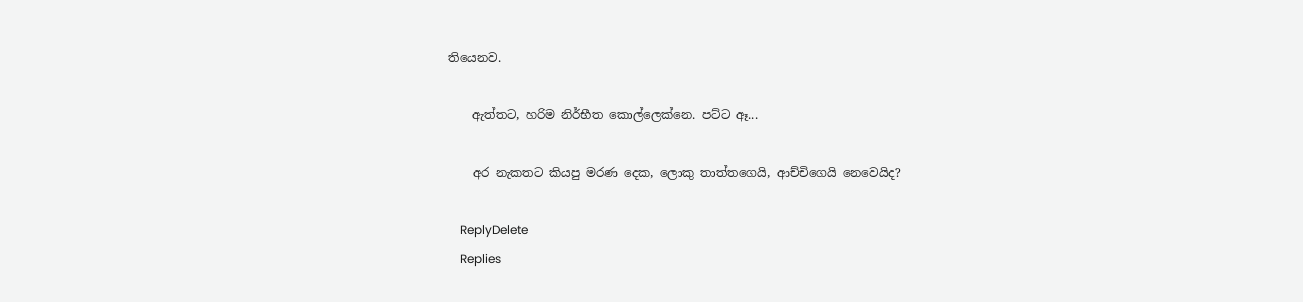තියෙනව.

    ඇත්තට, හරිම නිර්භීත කොල්ලෙක්නෙ. පට්ට ඈ...

    අර නැකතට කියපු මරණ දෙක, ලොකු තාත්තගෙයි, ආච්චිගෙයි නෙවෙයිද?

    ReplyDelete
    Replies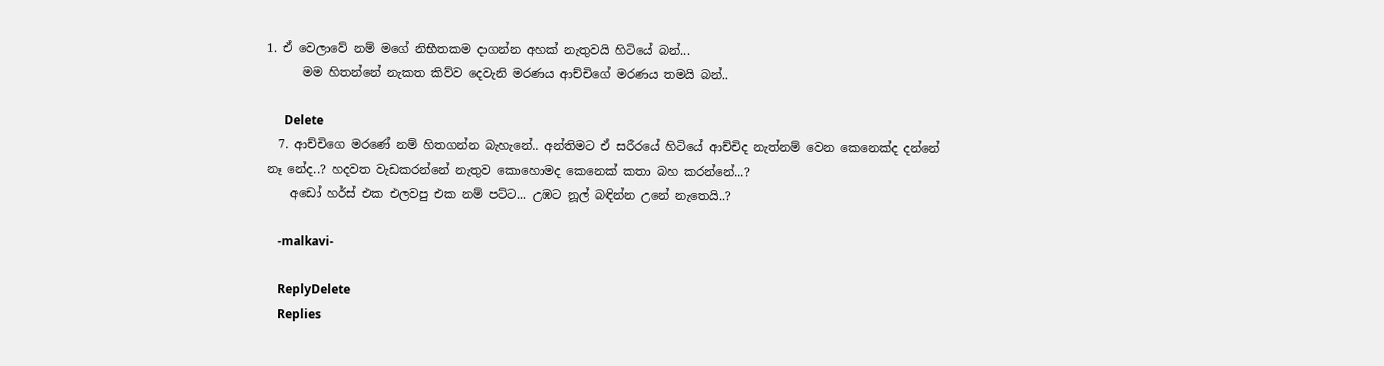1. ඒ වෙලාවේ නම් මගේ නිභීතකම දාගන්න අහක් නැතුවයි හිටියේ බන්...
      මම හිතන්නේ නැකත කිව්ව දෙවැනි මරණය ආච්චිගේ මරණය තමයි බන්..

      Delete
  7. ආච්චිගෙ මරණේ නම් හිතගන්න බැහැනේ.. අන්තිමට ඒ සරීරයේ හිටියේ ආච්චිද නැත්නම් වෙන කෙනෙක්ද දන්නේ නෑ නේද..? හදවත වැඩකරන්නේ නැතුව කොහොමද කෙනෙක් කතා බහ කරන්නේ...?
    අඩෝ හර්ස් එක එලවපු එක නම් පට්ට... උඹට නූල් බඳින්න උනේ නැතෙයි..?

    -malkavi-

    ReplyDelete
    Replies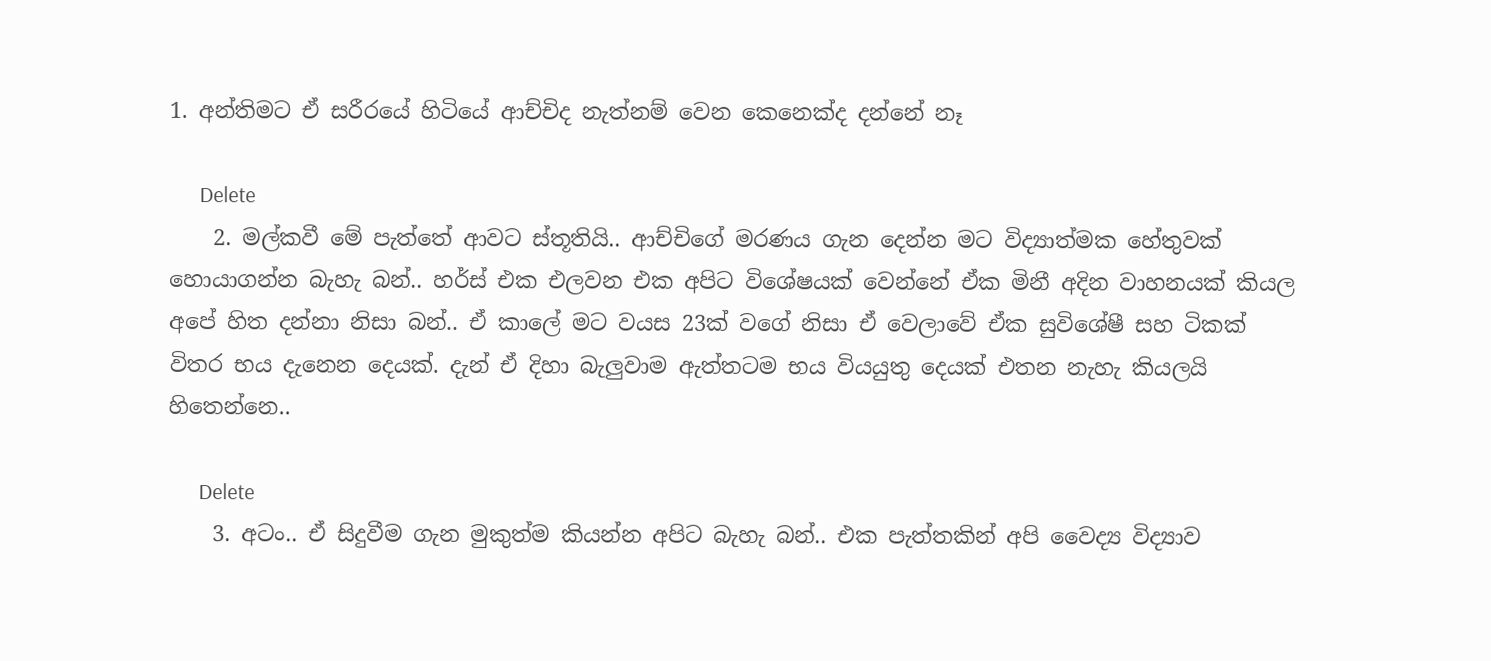1. අන්තිමට ඒ සරීරයේ හිටියේ ආච්චිද නැත්නම් වෙන කෙනෙක්ද දන්නේ නෑ

      Delete
    2. මල්කවී මේ පැත්තේ ආවට ස්තූතියි.. ආච්චිගේ මරණය ගැන දෙන්න මට විද්‍යාත්මක හේතුවක් හොයාගන්න බැහැ බන්.. හර්ස් එක එලවන එක අපිට විශේෂයක් වෙන්නේ ඒක මිනී අදින වාහනයක් කියල අපේ හිත දන්නා නිසා බන්.. ඒ කාලේ මට වයස 23ක් වගේ නිසා ඒ වෙලාවේ ඒක සුවිශේෂී සහ ටිකක් විතර භය දැනෙන දෙයක්. දැන් ඒ දිහා බැලුවාම ඇත්තටම භය වියයුතු දෙයක් එතන නැහැ කියලයි හිතෙන්නෙ..

      Delete
    3. අටං.. ඒ සිදුවීම ගැන මුකුත්ම කියන්න අපිට බැහැ බන්.. එක පැත්තකින් අපි වෛද්‍ය විද්‍යාව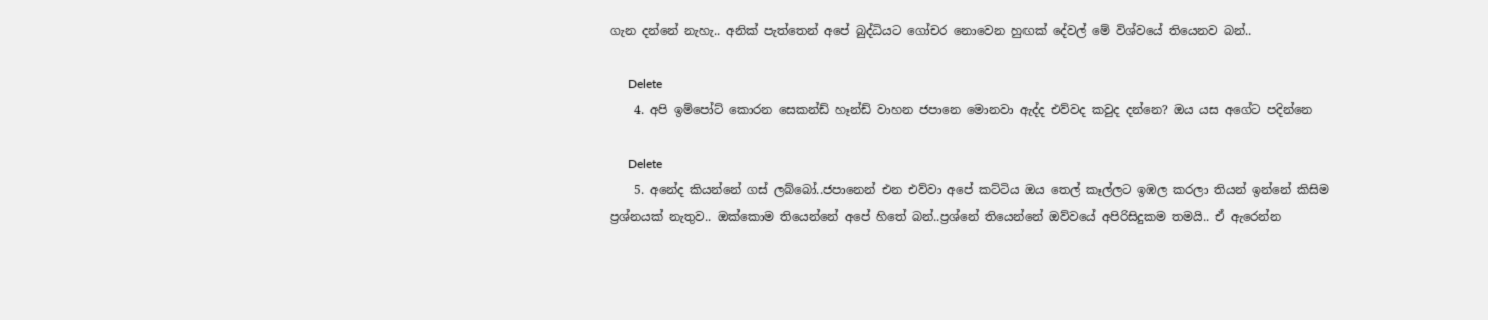ගැන දන්නේ නැහැ.. අනික් පැත්තෙන් අපේ බුද්ධියට ගෝචර නොවෙන හුඟක් දේවල් මේ විශ්වයේ තියෙනව බන්..

      Delete
    4. අපි ඉම්පෝට් කොරන සෙකන්ඩ් හෑන්ඩ් වාහන ජපානෙ මොනවා ඇද්ද එව්වද කවුද දන්නෙ? ඔය යස අගේට පදින්නෙ

      Delete
    5. අනේද කියන්නේ ගස් ලබ්බෝ..ජපානෙන් එන එව්වා අපේ කට්ටිය ඔය තෙල් කෑල්ලට ඉඹල කරලා තියන් ඉන්නේ කිසිම ප්‍රශ්නයක් නැතුව.. ඔක්කොම තියෙන්නේ අපේ හිතේ බන්..ප්‍රශ්නේ තියෙන්නේ ඔව්වයේ අපිරිසිදුකම තමයි.. ඒ ඇරෙන්න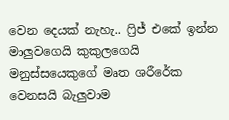වෙන දෙයක් නැහැ.. ෆ්‍රිජ් එකේ ඉන්න මාලුවගෙයි කුකුලගෙයි මනුස්සයෙකුගේ මෘත ශරීරේක වෙනසයි බැලුවාම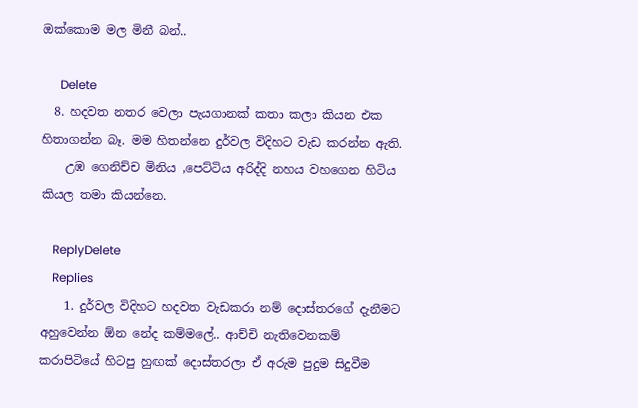ඔක්කොම මල මිනී බන්..

      Delete
  8. හදවත නතර වෙලා පැයගානක් කතා කලා කියන එක හිතාගන්න බෑ. මම හිතන්නෙ දුර්වල විදිහට වැඩ කරන්න ඇති.
    උඹ ගෙනිච්ච මිනිය ,පෙට්ටිය අරිද්දි නහය වහගෙන හිටිය කියල තමා කියන්නෙ.

    ReplyDelete
    Replies
    1. දුර්වල විදිහට හදවත වැඩකරා නම් දොස්තරගේ දැනීමට අහුවෙන්න ඕන නේද කම්මලේ.. ආච්චි නැතිවෙනකම් කරාපිටියේ හිටපු හුඟක් දොස්තරලා ඒ අරුම පුදුම සිදුවීම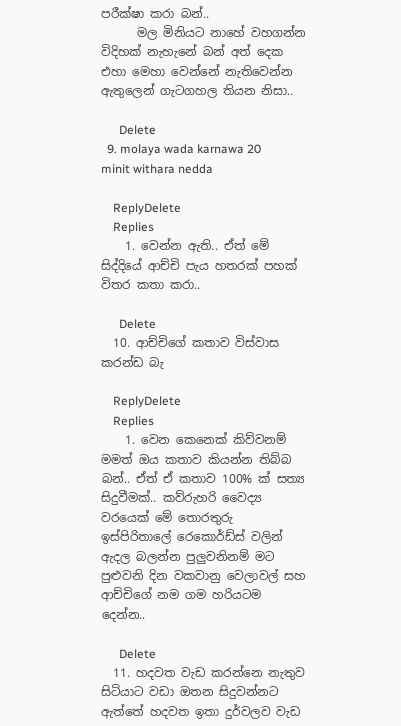පරීක්ෂා කරා බන්..
      මල මිනියට නාහේ වහගන්න විදිහක් නැහැනේ බන් අත් දෙක එහා මෙහා වෙන්නේ නැතිවෙන්න ඇතුලෙන් ගැටගහල තියන නිසා..

      Delete
  9. molaya wada karnawa 20 minit withara nedda

    ReplyDelete
    Replies
    1. වෙන්න ඇති.. ඒත් මේ සිද්දියේ ආච්චි පැය හතරක් පහක් විතර කතා කරා..

      Delete
  10. ආච්චිගේ කතාව විස්වාස කරන්ඩ බැ

    ReplyDelete
    Replies
    1. වෙන කෙනෙක් කිව්වනම් මමත් ඔය කතාව කියන්න තිබ්බ බන්.. ඒත් ඒ කතාව 100% ක් සත්‍ය සිදුවීමක්.. කව්රුහරි වෛද්‍ය වරයෙක් මේ තොරතුරු ඉස්පිරිතාලේ රෙකොර්ඩ්ස් වලින් ඇදල බලන්න පුලුවනිනම් මට පුළුවනි දින වකවානු වෙලාවල් සහ ආච්චිගේ නම ගම හරියටම දෙන්න..

      Delete
  11. හදවත වැඩ කරන්නෙ නැතුව සිටියාට වඩා ඔතන සිදුවන්නට ඇත්තේ හදවත ඉතා දුර්වලව වැඩ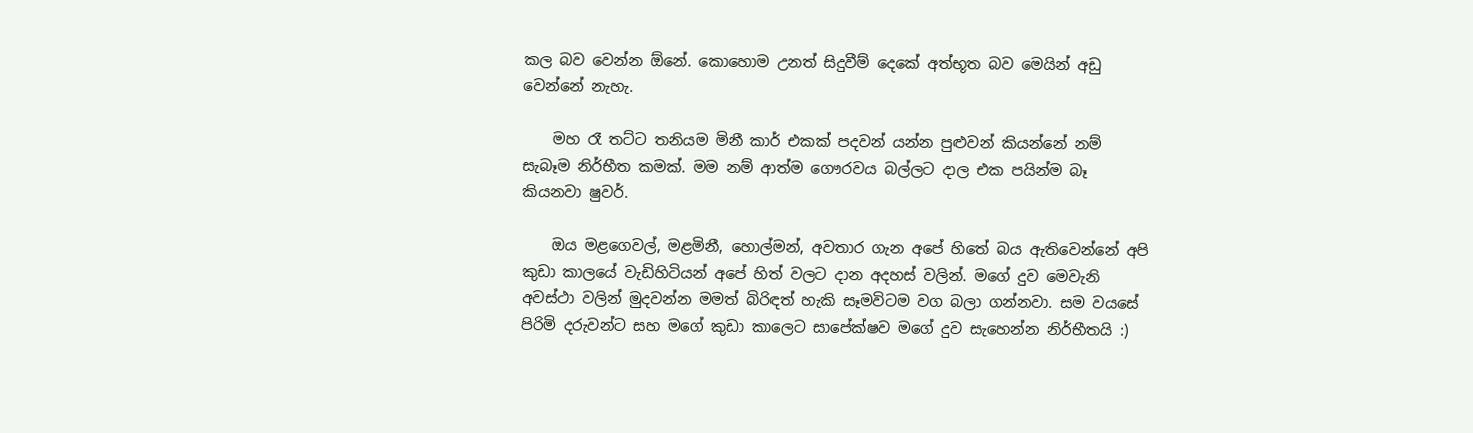කල බව වෙන්න ඕනේ. කොහොම උනත් සිදුවීම් දෙකේ අත්භූත බව මෙයින් අඩු වෙන්නේ නැහැ.

    මහ රෑ තට්ට තනියම මිනී කාර් එකක් පදවන් යන්න පුළුවන් කියන්නේ නම් සැබෑම නිර්භීත කමක්. මම නම් ආත්ම ගෞරවය බල්ලට දාල එක පයින්ම බෑ කියනවා ෂුවර්.

    ඔය මළගෙවල්, මළමිනී, හොල්මන්, අවතාර ගැන අපේ හිතේ බය ඇතිවෙන්නේ අපි කුඩා කාලයේ වැඩිහිටියන් අපේ හිත් වලට දාන අදහස් වලින්. මගේ දුව මෙවැනි අවස්ථා වලින් මුදවන්න මමත් බිරිඳත් හැකි සෑමවිටම වග බලා ගන්නවා. සම වයසේ පිරිමි දරුවන්ට සහ මගේ කුඩා කාලෙට සාපේක්ෂව මගේ දුව සැහෙන්න නිර්භීතයි :)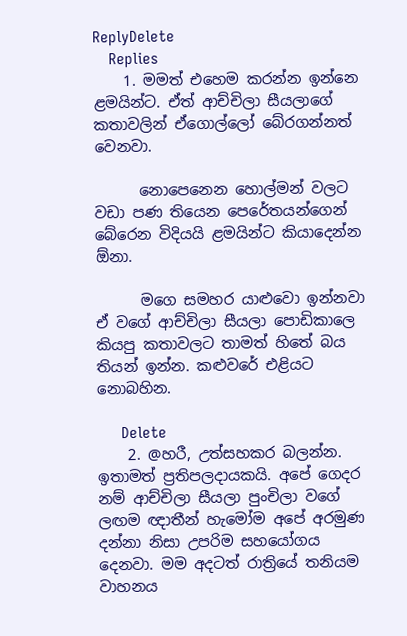ReplyDelete
    Replies
    1. මමත් එහෙම කරන්න ඉන්නෙ ළමයින්ට. ඒත් ආච්චිලා සීයලාගේ කතාවලින් ඒගොල්ලෝ බේරගන්නත් වෙනවා.

      නොපෙනෙන හොල්මන් වලට වඩා පණ තියෙන පෙරේතයන්ගෙන් බේරෙන විදියයි ළමයින්ට කියාදෙන්න ඕනා.

      මගෙ සමහර යාළුවො ඉන්නවා ඒ වගේ ආච්චිලා සීයලා පොඩිකාලෙ කියපු කතාවලට තාමත් හිතේ බය තියන් ඉන්න. කළුවරේ එළියට නොබහින.

      Delete
    2. @හරී, උත්සහකර බලන්න. ඉතාමත් ප්‍රතිපලදායකයි. අපේ ගෙදර නම් ආච්චිලා සීයලා පුංචිලා වගේ ලඟම ඥාතීන් හැමෝම අපේ අරමුණ දන්නා නිසා උපරිම සහයෝගය දෙනවා. මම අදටත් රාත්‍රියේ තනියම වාහනය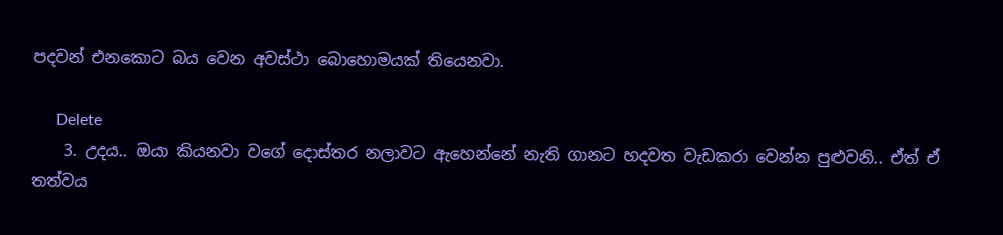පදවන් එනකොට බය වෙන අවස්ථා බොහොමයක් තියෙනවා.

      Delete
    3. උදය.. ඔයා කියනවා වගේ දොස්තර නලාවට ඇහෙන්නේ නැති ගානට හදවත වැඩකරා වෙන්න පුළුවනි.. ඒත් ඒ තත්වය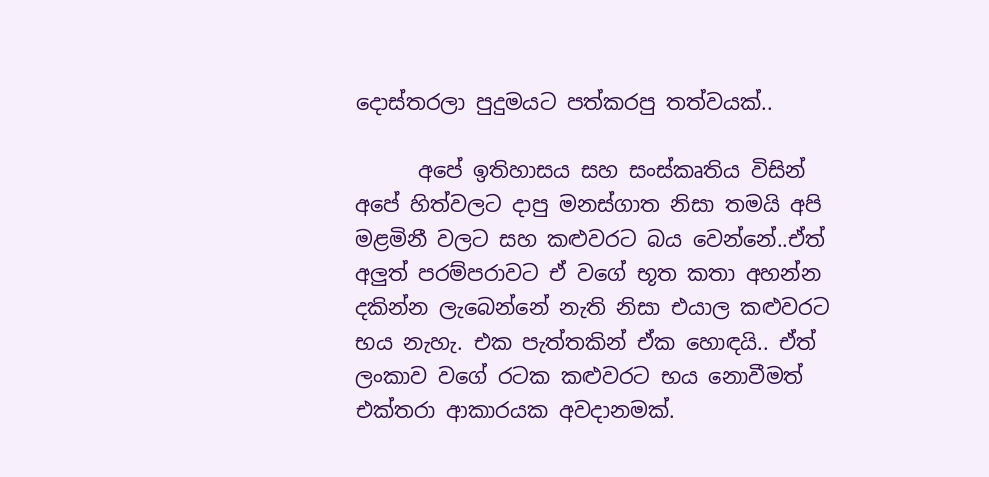දොස්තරලා පුදුමයට පත්කරපු තත්වයක්..

      අපේ ඉතිහාසය සහ සංස්කෘතිය විසින් අපේ හිත්වලට දාපු මනස්ගාත නිසා තමයි අපි මළමිනී වලට සහ කළුවරට බය වෙන්නේ..ඒත් අලුත් පරම්පරාවට ඒ වගේ භූත කතා අහන්න දකින්න ලැබෙන්නේ නැති නිසා එයාල කළුවරට භය නැහැ. එක පැත්තකින් ඒක හොඳයි.. ඒත් ලංකාව වගේ රටක කළුවරට භය නොවීමත් එක්තරා ආකාරයක අවදානමක්.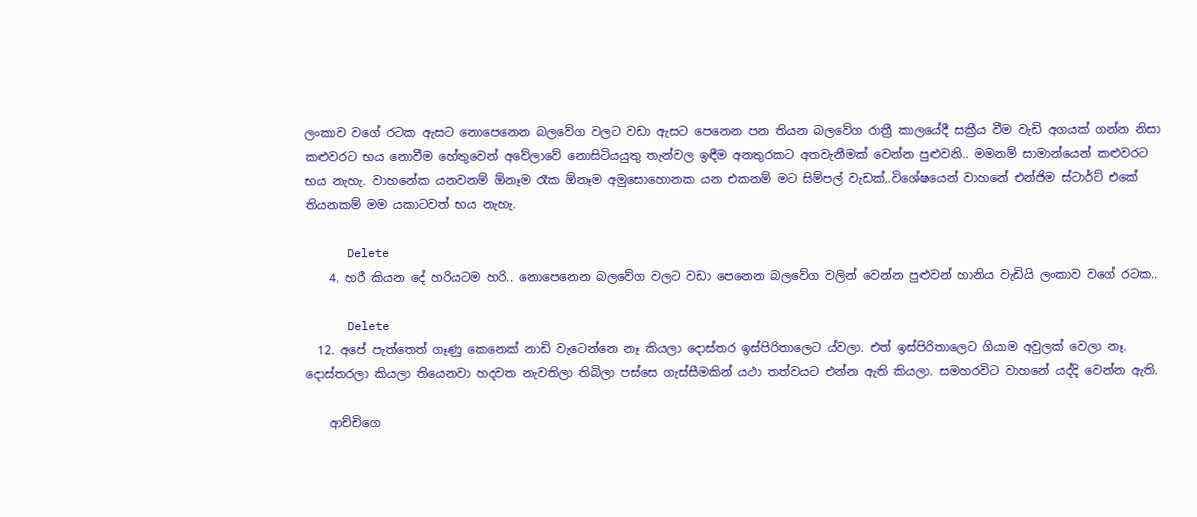ලංකාව වගේ රටක ඇසට නොපෙනෙන බලවේග වලට වඩා ඇසට පෙනෙන පන තියන බලවේග රාත්‍රී කාලයේදී සක්‍රීය වීම වැඩි අගයක් ගන්න නිසා කළුවරට භය නොවීම හේතුවෙන් අවේලාවේ නොසිටියයුතු තැන්වල ඉඳීම අනතුරකට අතවැනීමක් වෙන්න පුළුවනි.. මමනම් සාමාන්යෙන් කළුවරට භය නැහැ. වාහනේක යනවනම් ඕනෑම රෑක ඕනෑම අමුසොහොනක යන එකනම් මට සිම්පල් වැඩක්..විශේෂයෙන් වාහනේ එන්ජිම ස්ටාර්ට් එකේ තියනකම් මම යකාටවත් භය නැහැ.

      Delete
    4. හරී කියන දේ හරියටම හරි.. නොපෙනෙන බලවේග වලට වඩා පෙනෙන බලවේග වලින් වෙන්න පුළුවන් හානිය වැඩියි ලංකාව වගේ රටක..

      Delete
  12. අපේ පැත්තෙත් ගෑණු කෙනෙක් නාඩි වැටෙන්නෙ නෑ කියලා දොස්තර ඉස්පිරිතාලෙට ය්වලා. එත් ඉස්පිරිතාලෙට ගියාම අවුලක් වෙලා නෑ. දොස්තරලා කියලා තියෙනවා හදවත නැවතිලා තිබිලා පස්සෙ ගැස්සීමකින් යථා තත්වයට එන්න ඇති කියලා. සමහරවිට වාහනේ යද්දි වෙන්න ඇති.

    ආච්චිගෙ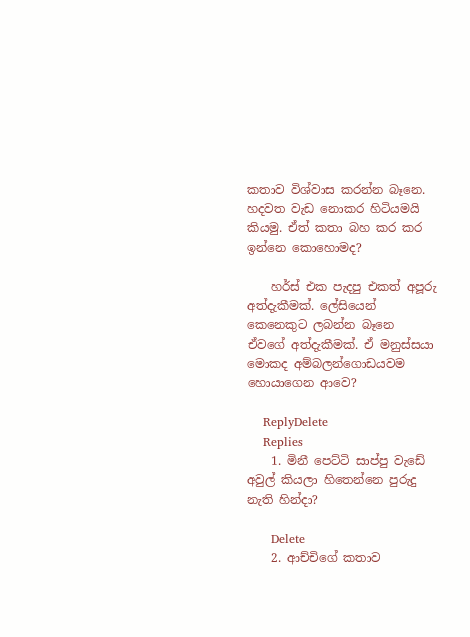කතාව විශ්වාස කරන්න බෑනෙ. හදවත වැඩ නොකර හිටියමයි කියමු. ඒත් කතා බහ කර කර ඉන්නෙ කොහොමද?

    හර්ස් එක පැදපු එකත් අපූරු අත්දැකීමක්. ලේසියෙන් කෙනෙකුට ලබන්න බෑනෙ ඒවගේ අත්දැකීමක්. ඒ මනුස්සයා මොකද අම්බලන්ගොඩයවම හොයාගෙන ආවෙ?

    ReplyDelete
    Replies
    1. මිනී පෙට්ටි සාප්පු වැඩේ අවුල් කියලා හිතෙන්නෙ පුරුදු නැති හින්දා?

      Delete
    2. ආච්චිගේ කතාව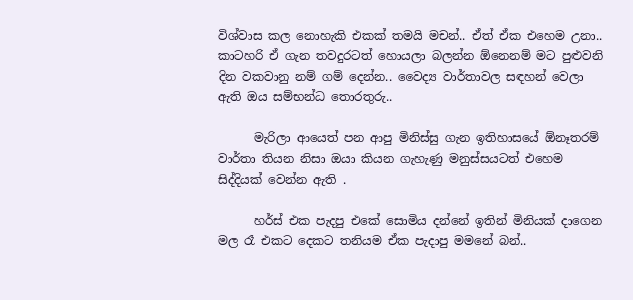විශ්වාස කල නොහැකි එකක් තමයි මචන්.. ඒත් ඒක එහෙම උනා.. කාටහරි ඒ ගැන තවදුරටත් හොයලා බලන්න ඕනෙනම් මට පුළුවනි දින වකවානු නම් ගම් දෙන්න.. වෛද්‍ය වාර්තාවල සඳහන් වෙලා ඇති ඔය සම්භන්ධ තොරතුරු..

      මැරිලා ආයෙත් පන ආපු මිනිස්සු ගැන ඉතිහාසයේ ඕනෑතරම් වාර්තා තියන නිසා ඔයා කියන ගැහැණු මනුස්සයටත් එහෙම සිද්දියක් වෙන්න ඇති .

      හර්ස් එක පැදපු එකේ සොමිය දන්නේ ඉතින් මිනියක් දාගෙන මල රෑ එකට දෙකට තනියම ඒක පැදාපු මමනේ බන්..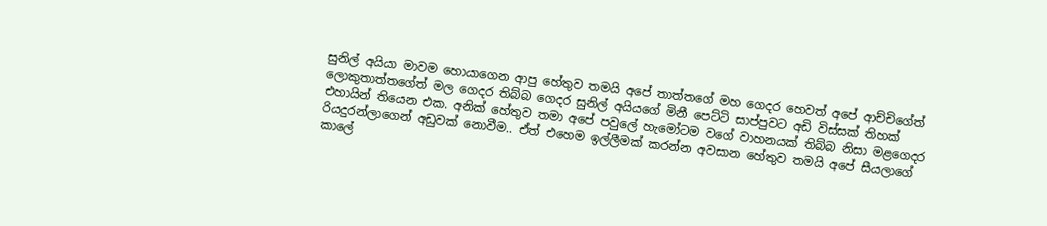සුනිල් අයියා මාවම හොයාගෙන ආපු හේතුව තමයි අපේ තාත්තගේ මහ ගෙදර හෙවත් අපේ ආච්චිගේත් ලොකුතාත්තගේත් මල ගෙදර තිබ්බ ගෙදර සුනිල් අයියගේ මිනී පෙට්ටි සාප්පුවට අඩි විස්සක් තිහක් එහායින් තියෙන එක. අනික් හේතුව තමා අපේ පවුලේ හැමෝටම වගේ වාහනයක් තිබ්බ නිසා මළගෙදර රියදුරන්ලාගෙන් අඩුවක් නොවීම.. ඒත් එහෙම ඉල්ලීමක් කරන්න අවසාන හේතුව තමයි අපේ සීයලාගේ කාලේ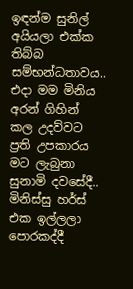ඉඳන්ම සුනිල් අයියලා එක්ක තිබ්බ සම්භන්ධතාවය.. එදා මම මිනිය අරන් ගිහින් කල උදව්වට ප්‍රති උපකාරය මට ලැබුනා සුනාමි දවසේදී.. මිනිස්සු හර්ස් එක ඉල්ලලා පොරකද්දී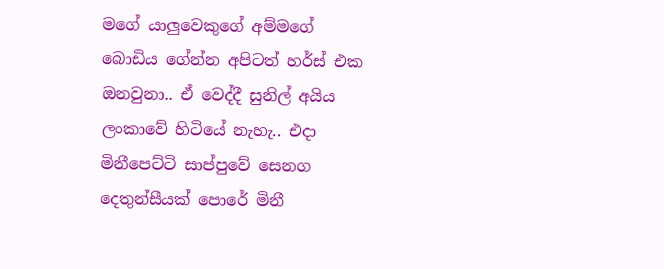මගේ යාලුවෙකුගේ අම්මගේ බොඩිය ගේන්න අපිටත් හර්ස් එක ඔනවුනා.. ඒ වෙද්දී සුනිල් අයිය ලංකාවේ හිටියේ නැහැ.. එදා මිනීපෙට්ටි සාප්පුවේ සෙනග දෙතුන්සීයක් පොරේ මිනී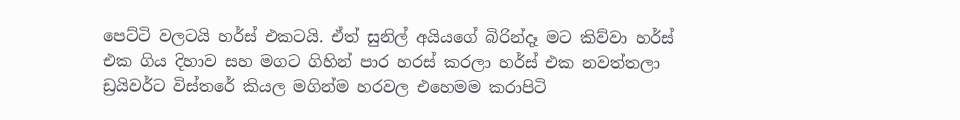පෙට්ටි වලටයි හර්ස් එකටයි. ඒත් සුනිල් අයියගේ බිරින්දෑ මට කිව්වා හර්ස් එක ගිය දිහාව සහ මගට ගිහින් පාර හරස් කරලා හර්ස් එක නවත්තලා ඩ්‍රයිවර්ට විස්තරේ කියල මගින්ම හරවල එහෙමම කරාපිටි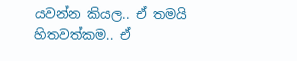යවන්න කියල.. ඒ තමයි හිතවත්කම.. ඒ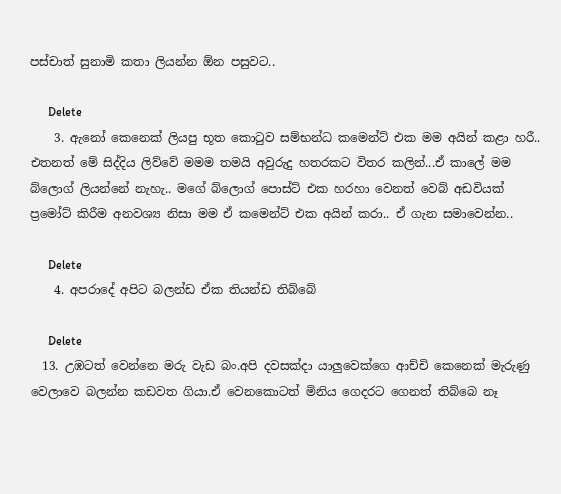පස්චාත් සුනාමි කතා ලියන්න ඕන පසුවට..

      Delete
    3. ඇනෝ කෙනෙක් ලියපු භූත කොටුව සම්භන්ධ කමෙන්ට් එක මම අයින් කළා හරී.. එතනත් මේ සිද්දිය ලිව්වේ මමම තමයි අවුරුදු හතරකට විතර කලින්...ඒ කාලේ මම බ්ලොග් ලියන්නේ නැහැ.. මගේ බ්ලොග් පොස්ට් එක හරහා වෙනත් වෙබ් අඩවියක් ප්‍රමෝට් කිරීම අනවශ්‍ය නිසා මම ඒ කමෙන්ට් එක අයින් කරා.. ඒ ගැන සමාවෙන්න..

      Delete
    4. අපරාදේ අපිට බලන්ඩ ඒක තියන්ඩ තිබ්බේ

      Delete
  13. උඹටත් වෙන්නෙ මරු වැඩ බං.අපි දවසක්දා යාලුවෙක්ගෙ ආච්චි කෙනෙක් මැරුණු වෙලාවෙ බලන්න කඩවත ගියා.ඒ වෙනකොටත් මිනිය ගෙදරට ගෙනත් තිබ්බෙ නෑ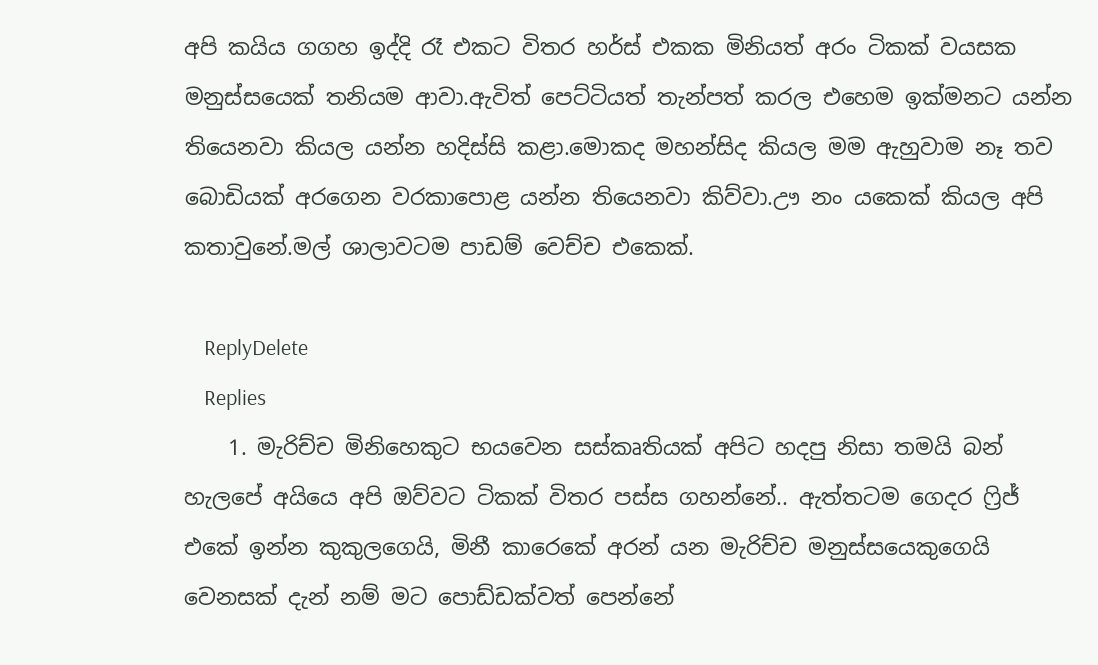අපි කයිය ගගහ ඉද්දි රෑ එකට විතර හර්ස් එකක මිනියත් අරං ටිකක් වයසක මනුස්සයෙක් තනියම ආවා.ඇවිත් පෙට්ටියත් තැන්පත් කරල එහෙම ඉක්මනට යන්න තියෙනවා කියල යන්න හදිස්සි කළා.මොකද මහන්සිද කියල මම ඇහුවාම නෑ තව බොඩියක් අරගෙන වරකාපොළ යන්න තියෙනවා කිව්වා.ඌ නං යකෙක් කියල අපි කතාවුනේ.මල් ශාලාවටම පාඩම් වෙච්ච එකෙක්.

    ReplyDelete
    Replies
    1. මැරිච්ච මිනිහෙකුට භයවෙන සස්කෘතියක් අපිට හදපු නිසා තමයි බන් හැලපේ අයියෙ අපි ඔව්වට ටිකක් විතර පස්ස ගහන්නේ.. ඇත්තටම ගෙදර ෆ්‍රිජ් එකේ ඉන්න කුකුලගෙයි, මිනී කාරෙකේ අරන් යන මැරිච්ච මනුස්සයෙකුගෙයි වෙනසක් දැන් නම් මට පොඩ්ඩක්වත් පෙන්නේ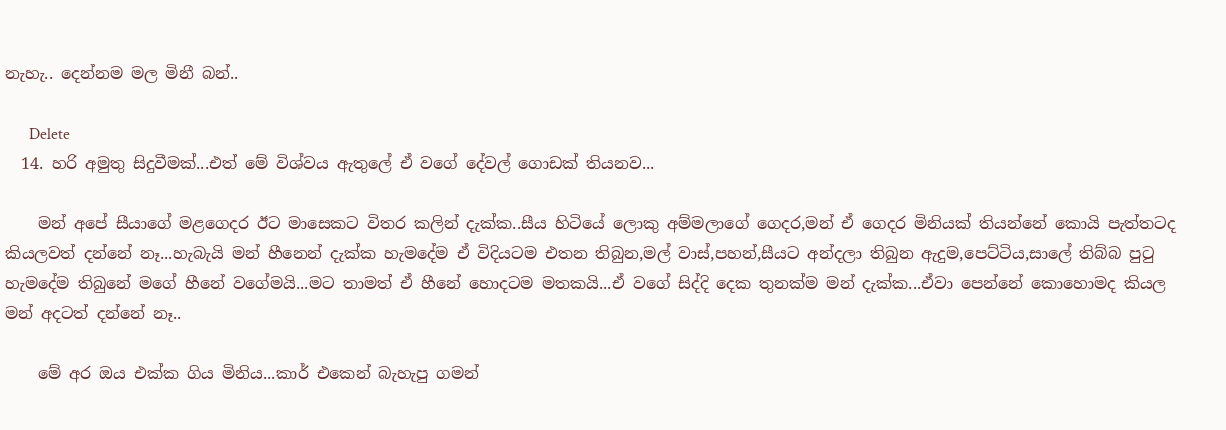නැහැ.. දෙන්නම මල මිනී බන්..

      Delete
  14. හරි අමුතු සිදුවීමක්...එත් මේ විශ්වය ඇතුලේ ඒ වගේ දේවල් ගොඩක් තියනව...

    මන් අපේ සීයාගේ මළගෙදර ඊට මාසෙකට විතර කලින් දැක්ක..සීය හිටියේ ලොකු අම්මලාගේ ගෙදර,මන් ඒ ගෙදර මිනියක් තියන්නේ කොයි පැත්තටද කියලවත් දන්නේ නෑ...හැබැයි මන් හීනෙන් දැක්ක හැමදේම ඒ විදියටම එතන තිබුන,මල් වාස්,පහන්,සීයට අන්දලා තිබුන ඇදුම,පෙට්ටිය,සාලේ තිබ්බ පුටු හැමදේම තිබුනේ මගේ හීනේ වගේමයි...මට තාමත් ඒ හීනේ හොදටම මතකයි...ඒ වගේ සිද්දි දෙක තුනක්ම මන් දැක්ක...ඒවා පෙන්නේ කොහොමද කියල මන් අදටත් දන්නේ නෑ..

    මේ අර ඔය එක්ක ගිය මිනිය...කාර් එකෙන් බැහැපු ගමන්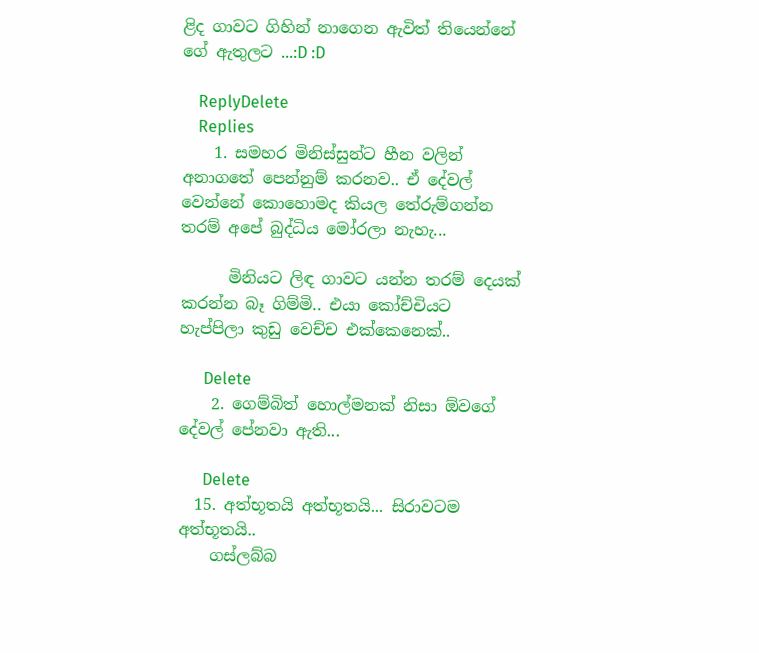ළිද ගාවට ගිහින් නාගෙන ඇවිත් තියෙන්නේ ගේ ඇතුලට ...:D :D

    ReplyDelete
    Replies
    1. සමහර මිනිස්සුන්ට හීන වලින් අනාගතේ පෙන්නුම් කරනව.. ඒ දේවල් වෙන්නේ කොහොමද කියල තේරුම්ගන්න තරම් අපේ බුද්ධිය මෝරලා නැහැ...

      මිනියට ලිඳ ගාවට යන්න තරම් දෙයක් කරන්න බෑ ගිම්මි.. එයා කෝච්චියට හැප්පිලා කුඩු වෙච්ච එක්කෙනෙක්..

      Delete
    2. ගෙම්බිත් හොල්මනක් නිසා ඕවගේ දේවල් පේනවා ඇති...

      Delete
  15. අත්භූතයි අත්භූතයි... සිරාවටම අත්භූතයි..
    ගස්ලබ්බ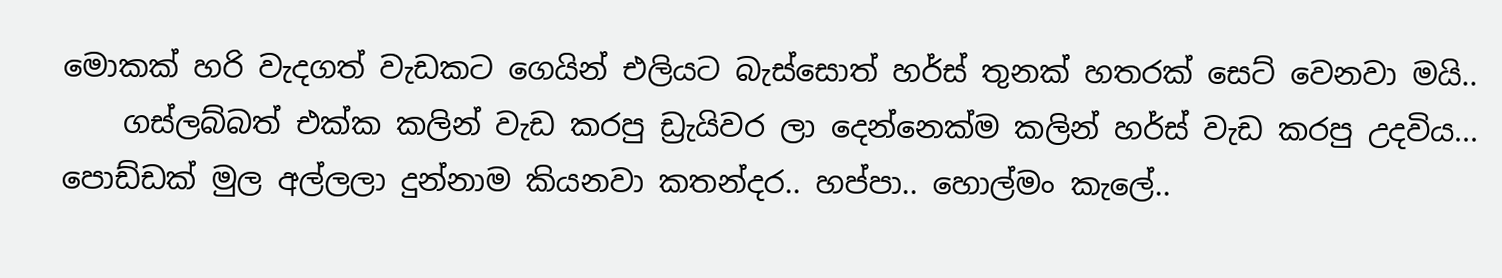මොකක් හරි වැදගත් වැඩකට ගෙයින් එලියට බැස්සොත් හර්ස් තුනක් හතරක් සෙට් වෙනවා මයි..
    ගස්ලබ්බත් එක්ක කලින් වැඩ කරපු ඩ්‍රැයිවර ලා දෙන්නෙක්ම කලින් හර්ස් වැඩ කරපු උදවිය... පොඩ්ඩක් මුල අල්ලලා දුන්නාම කියනවා කතන්දර.. හප්පා.. හොල්මං කැලේ..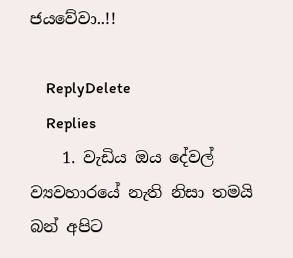ජයවේවා..!!

    ReplyDelete
    Replies
    1. වැඩිය ඔය දේවල් ව්‍යවහාරයේ නැති නිසා තමයි බන් අපිට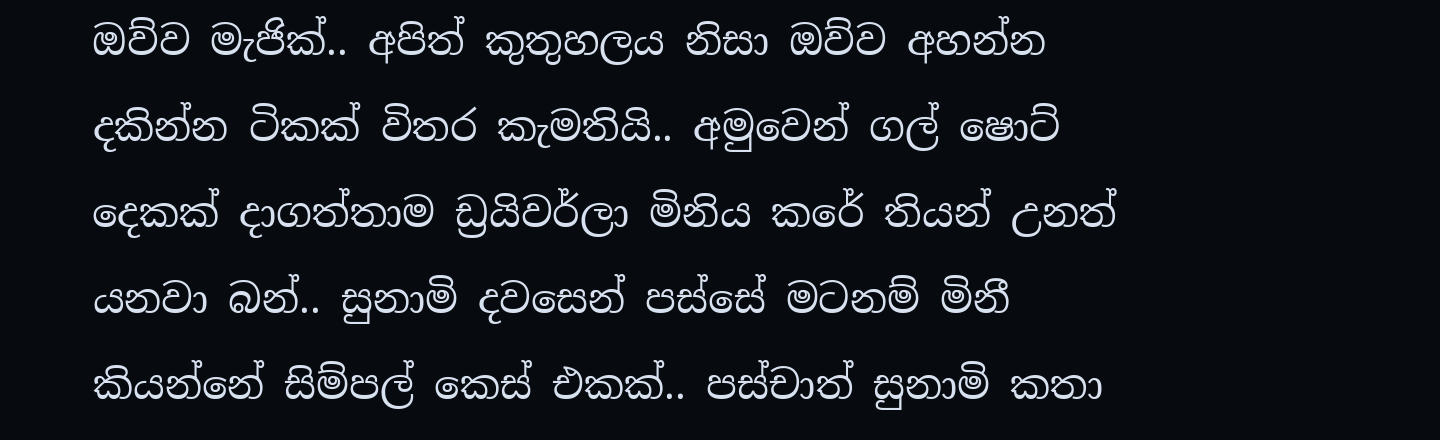ඔව්ව මැජික්.. අපිත් කුතුහලය නිසා ඔව්ව අහන්න දකින්න ටිකක් විතර කැමතියි.. අමුවෙන් ගල් ෂොට් දෙකක් දාගත්තාම ඩ්‍රයිවර්ලා මිනිය කරේ තියන් උනත් යනවා බන්.. සුනාමි දවසෙන් පස්සේ මටනම් මිනී කියන්නේ සිම්පල් කෙස් එකක්.. පස්චාත් සුනාමි කතා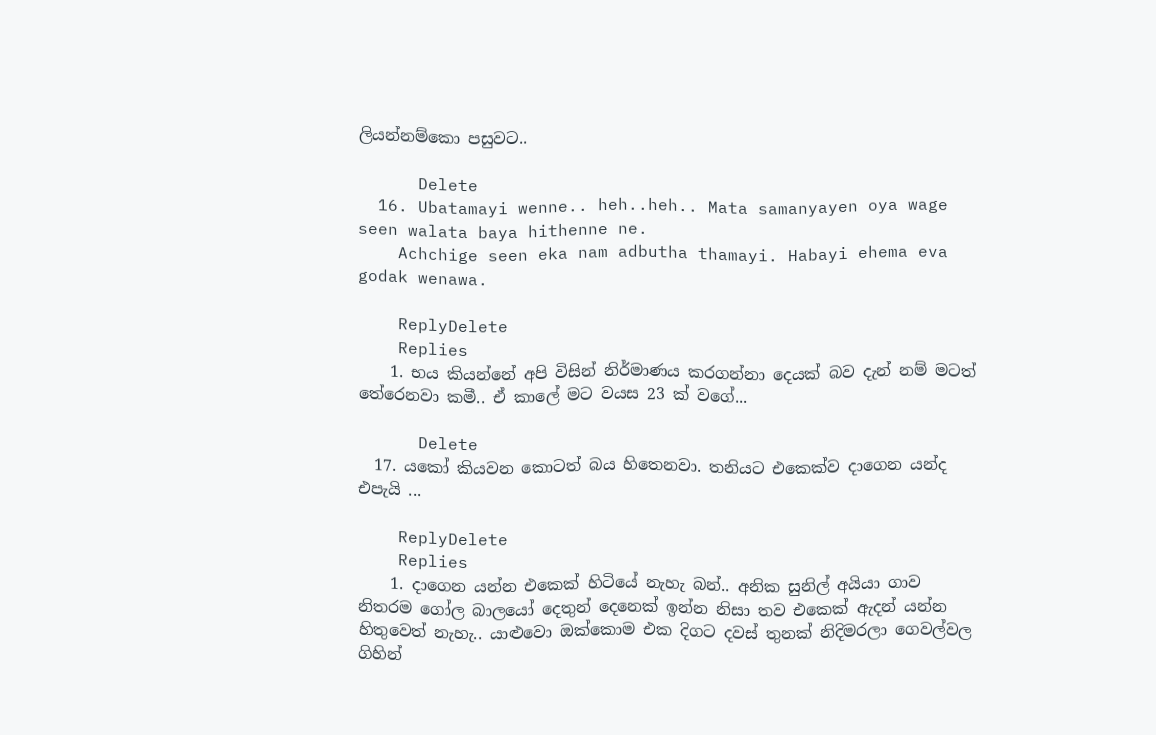ලියන්නම්කො පසුවට..

      Delete
  16. Ubatamayi wenne.. heh..heh.. Mata samanyayen oya wage seen walata baya hithenne ne.
    Achchige seen eka nam adbutha thamayi. Habayi ehema eva godak wenawa.

    ReplyDelete
    Replies
    1. භය කියන්නේ අපි විසින් නිර්මාණය කරගන්නා දෙයක් බව දැන් නම් මටත් තේරෙනවා කමී.. ඒ කාලේ මට වයස 23 ක් වගේ...

      Delete
  17. යකෝ කියවන කොටත් බය හිතෙනවා. තනියට එකෙක්ව දාගෙන යන්ද එපැයි ...

    ReplyDelete
    Replies
    1. දාගෙන යන්න එකෙක් හිටියේ නැහැ බන්.. අනික සුනිල් අයියා ගාව නිතරම ගෝල බාලයෝ දෙතුන් දෙනෙක් ඉන්න නිසා තව එකෙක් ඇදන් යන්න හිතුවෙත් නැහැ.. යාළුවො ඔක්කොම එක දිගට දවස් තුනක් නිදිමරලා ගෙවල්වල ගිහින්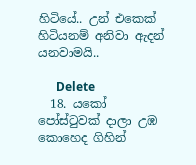හිටියේ.. උන් එකෙක් හිටියනම් අනිවා ඇදන් යනවාමයි..

      Delete
  18. යකෝ පෝස්ටුවක් දාලා උඹ කොහෙද ගිහින්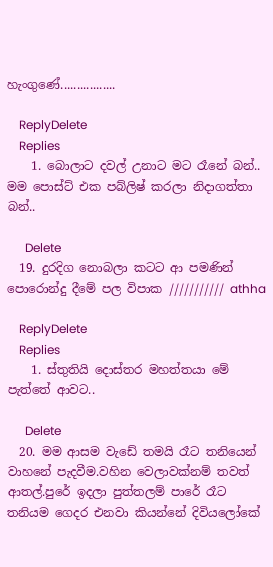හැංගුණේ.................

    ReplyDelete
    Replies
    1. බොලාට දවල් උනාට මට රෑනේ බන්.. මම පොස්ට් එක පබ්ලිෂ් කරලා නිදාගත්තා බන්..

      Delete
  19. දුරදිග නොබලා කටට ආ පමණින් පොරොන්දු දීමේ පල විපාක /////////// athha

    ReplyDelete
    Replies
    1. ස්තුතියි දොස්තර මහත්තයා මේ පැත්තේ ආවට..

      Delete
  20. මම ආසම වැඩේ තමයි රෑට තනියෙන් වාහනේ පැදවීම.වහින වෙලාවක්නම් තවත් ආතල්.පුරේ ඉදලා පුත්තලම් පාරේ රෑට තනියම ගෙදර එනවා කියන්නේ දිවියලෝකේ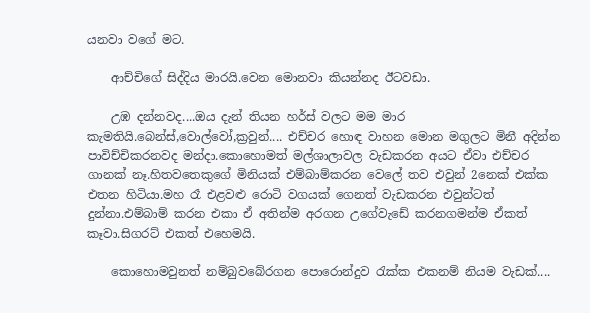යනවා වගේ මට.

    ආච්චිගේ සිද්දිය මාරයි.වෙන මොනවා කියන්නද ඊටවඩා.

    උඹ දන්නවද....ඔය දැන් තියන හර්ස් වලට මම මාර කැමතියි.බෙන්ස්,වොල්වෝ,ක්‍රවුන්.... එච්චර හොඳ වාහන මොන මගුලට මිනී අදින්න පාවිච්චිකරනවද මන්දා.කොහොමත් මල්ශාලාවල වැඩකරන අයට ඒවා එච්චර ගානක් නෑ.හිතවතෙකුගේ මිනියක් එම්බාම්කරන වෙලේ තව එවුන් 2නෙක් එක්ක එතන හිටියා.මහ රෑ එළවළු රොටි වගයක් ගෙනත් වැඩකරන එවුන්ටත් දුන්නා.එම්බාම් කරන එකා ඒ අතින්ම අරගන උගේවැඩේ කරනගමන්ම ඒකත් කෑවා.සිගරට් එකත් එහෙමයි.

    කොහොමවුනත් නම්බුවබේරගන පොරොන්දුව රැක්ක එකනම් නියම වැඩක්....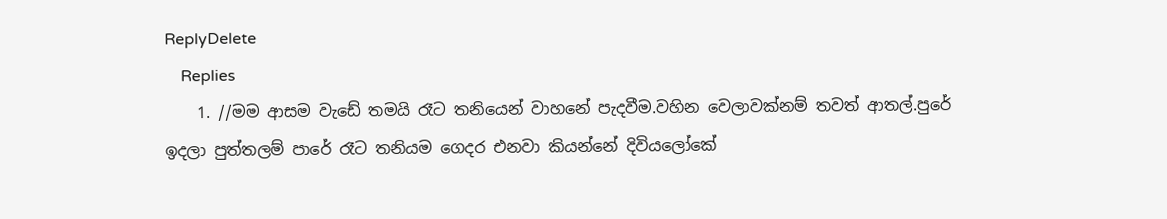ReplyDelete
    Replies
    1. //මම ආසම වැඩේ තමයි රෑට තනියෙන් වාහනේ පැදවීම.වහින වෙලාවක්නම් තවත් ආතල්.පුරේ ඉදලා පුත්තලම් පාරේ රෑට තනියම ගෙදර එනවා කියන්නේ දිවියලෝකේ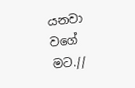යනවා වගේ මට.//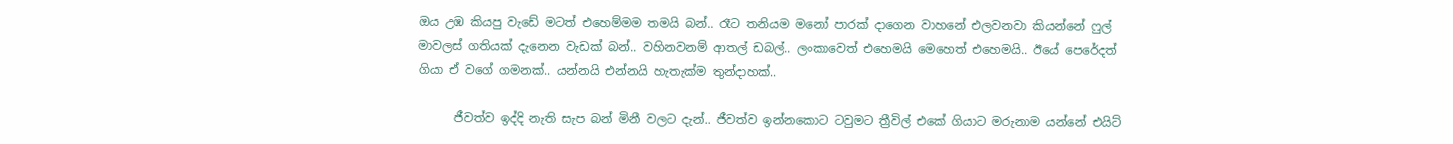ඔය උඹ කියපු වැඩේ මටත් එහෙම්මම තමයි බන්.. රෑට තනියම මනෝ පාරක් දාගෙන වාහනේ එලවනවා කියන්නේ ෆුල් මාවලස් ගතියක් දැනෙන වැඩක් බන්.. වහිනවනම් ආතල් ඩබල්.. ලංකාවෙත් එහෙමයි මෙහෙත් එහෙමයි.. ඊයේ පෙරේදත් ගියා ඒ වගේ ගමනක්.. යන්නයි එන්නයි හැතැක්ම තුන්දාහක්..

      ජීවත්ව ඉද්දි නැති සැප බන් මිනී වලට දැන්.. ජීවත්ව ඉන්නකොට ටවුමට ත්‍රීවිල් එකේ ගියාට මරුනාම යන්නේ එයිට්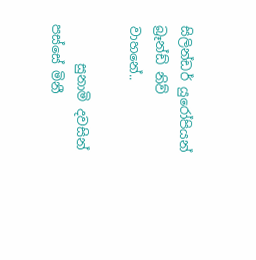සිලින්ඩර් යුරෝපියන් බ්‍රෑන්ඩ් නිව් වාහනේ..

      සුනාමි දවසින් පස්සේ මිනී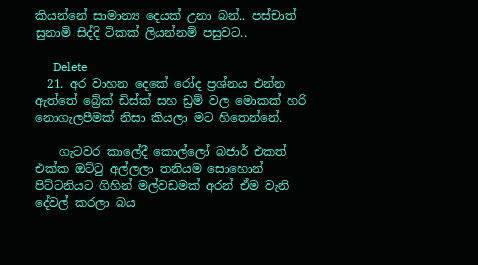කියන්නේ සාමාන්‍ය දෙයක් උනා බන්.. පස්චාත් සුනාමි සිද්දි ටිකක් ලියන්නම් පසුවට..

      Delete
  21. අර වාහන දෙකේ රෝද ප්‍රශ්නය එන්න ඇත්තේ බ්‍රේක් ඩිස්ක් සහ ඩ්‍රම් වල මොකක් හරි නොගැලපීමක් නිසා කියලා මට හිතෙන්නේ.

    ගැටවර කාලේදී කොල්ලෝ බජාර් එකත් එක්ක ඔට්ටු අල්ලලා තනියම සොහොන් පිට්ටනියට ගිහින් මල්වඩමක් අරන් ඒම වැනි දේවල් කරලා බය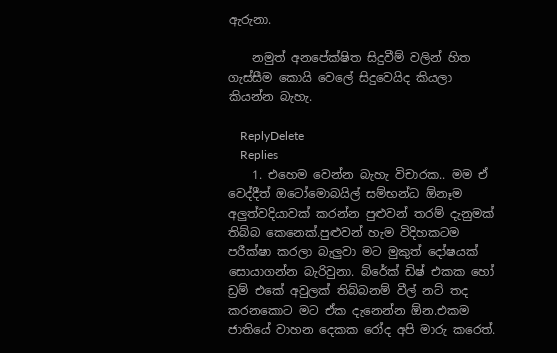ඇරුනා.

    නමුත් අනපේක්ෂිත සිදුවීම් වලින් හිත ගැස්සීම කොයි වෙලේ සිදුවෙයිද කියලා කියන්න බැහැ.

    ReplyDelete
    Replies
    1. එහෙම වෙන්න බැහැ විචාරක.. මම ඒ වෙද්දීත් ඔටෝමොබයිල් සම්භන්ධ ඕනෑම අලුත්වදියාවක් කරන්න පුළුවන් තරම් දැනුමක් තිබ්බ කෙනෙක්.පුළුවන් හැම විදිහකටම පරීක්ෂා කරලා බැලුවා මට මුකුත් දෝෂයක් සොයාගන්න බැරිවුනා. බ්රේක් ඩිෂ් එකක හෝ ඩ්‍රම් එකේ අවුලක් තිබ්බනම් වීල් නට් තද කරනකොට මට ඒක දැනෙන්න ඕන.එකම ජාතියේ වාහන දෙකක රෝද අපි මාරු කරෙත්.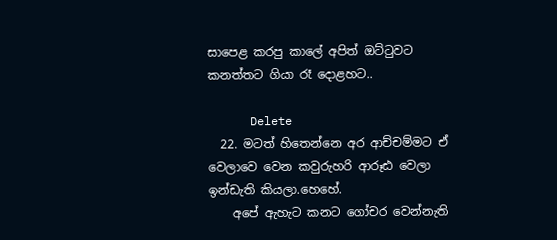සාපෙළ කරපු කාලේ අපිත් ඔට්ටුවට කනත්තට ගියා රෑ දොළහට..

      Delete
  22. මටත් හිතෙන්නෙ අර ආච්චම්මට ඒ වෙලාවෙ වෙන කවුරුහරි ආරූඪ වෙලා ඉන්ඩැති කියලා.හෙහේ.
    අපේ ඇහැට කනට ගෝචර වෙන්නැති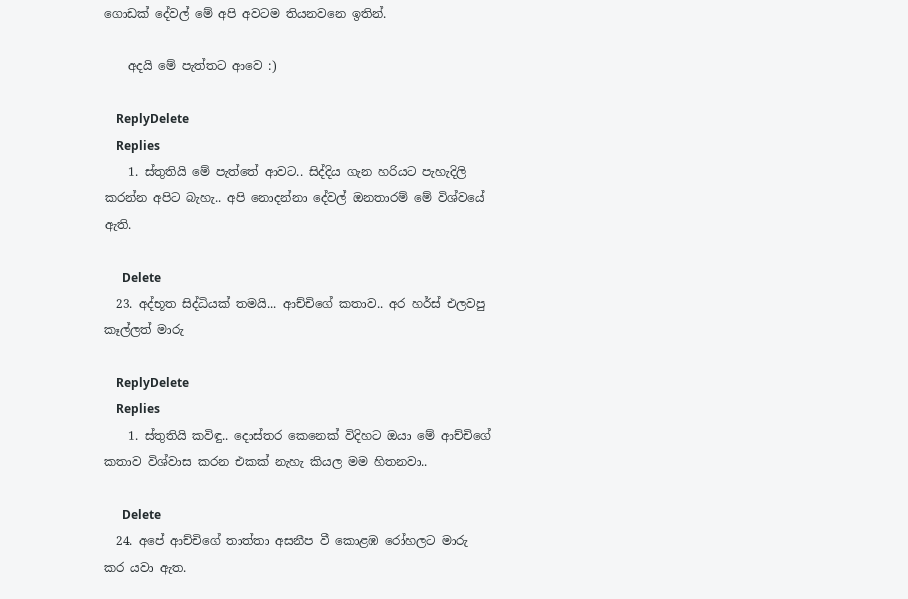ගොඩක් දේවල් මේ අපි අවටම තියනවනෙ ඉතින්.

    අදයි මේ පැත්තට ආවෙ :)

    ReplyDelete
    Replies
    1. ස්තුතියි මේ පැත්තේ ආවට.. සිද්දිය ගැන හරියට පැහැදිලි කරන්න අපිට බැහැ.. අපි නොදන්නා දේවල් ඔනතාරම් මේ විශ්වයේ ඇති.

      Delete
  23. අද්භූත සිද්ධියක් තමයි... ආච්චිගේ කතාව.. අර හර්ස් එලවපු කෑල්ලත් මාරු

    ReplyDelete
    Replies
    1. ස්තුතියි කවිඳු.. දොස්තර කෙනෙක් විදිහට ඔයා මේ ආච්චිගේ කතාව විශ්වාස කරන එකක් නැහැ කියල මම හිතනවා..

      Delete
  24. අපේ ආච්චිගේ තාත්තා අසනීප වී කොළඹ රෝහලට මාරු කර යවා ඇත.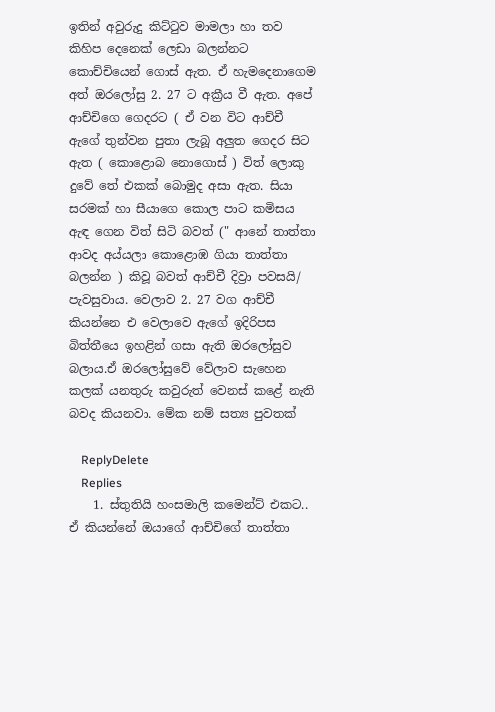ඉතින් අවුරුදු කිට්ටුව මාමලා හා තව කිහිප දෙනෙක් ලෙඩා බලන්නට කොච්චියෙන් ගොස් ඇත. ඒ හැමදෙනාගෙම අත් ඔරලෝසු 2. 27 ට අක්‍රීය වී ඇත. අපේ ආච්චිගෙ ගෙදරට ( ඒ වන විට ආච්චී ඇගේ තුන්වන පුතා ලැබූ අලුත ගෙදර සිට ඇත ( කොළොබ නොගොස් ) විත් ලොකු දුවේ තේ එකක් බොමුද අසා ඇත. සියා සරමක් හා සීයාගෙ කොල පාට කමිසය ඇඳ ගෙන විත් සිටි බවත් (" ආනේ තාත්තා ආවද අය්යලා කොළොඹ ගියා තාත්තා බලන්න ) කිවූ බවත් ආච්චී දිව්‍රා පවසයි/ පැවසුවාය. වෙලාව 2. 27 වග ආච්චී කියන්නෙ එ වෙලාවෙ ඇගේ ඉදිරිපස බිත්තීයෙ ඉහළින් ගසා ඇති ඔරලෝසුව බලාය.ඒ ඔරලෝසුවේ වේලාව සැහෙන කලක් යනතුරු කවුරුත් වෙනස් කළේ නැති බවද කියනවා. මේක නම් සත්‍ය පුවතක්

    ReplyDelete
    Replies
    1. ස්තුතියි හංසමාලි කමෙන්ට් එකට.. ඒ කියන්නේ ඔයාගේ ආච්චිගේ තාත්තා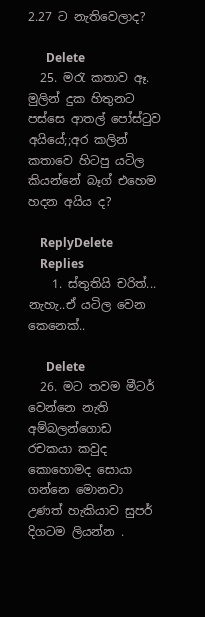2.27 ට නැතිවෙලාද?

      Delete
  25. මරැ කතාව ඈ. මුලින් දුක හිතුනට පස්සෙ ආතල් පෝස්ටුව අයියේ;;අර කලින් කතාවෙ හිටපු යටිල කියන්නේ බෑග් එහෙම හදන අයිය ද?

    ReplyDelete
    Replies
    1. ස්තුතියි චරිත්... නැහැ..ඒ යටිල වෙන කෙනෙක්..

      Delete
  26. මට තවම මීටර් වෙන්නෙ නැති අම්බලන්ගොඩ රචකයා කවුද කොහොමද සොයා ගන්නෙ මොනවා උණත් හැකියාව සුපර් දිගටම ලියන්න .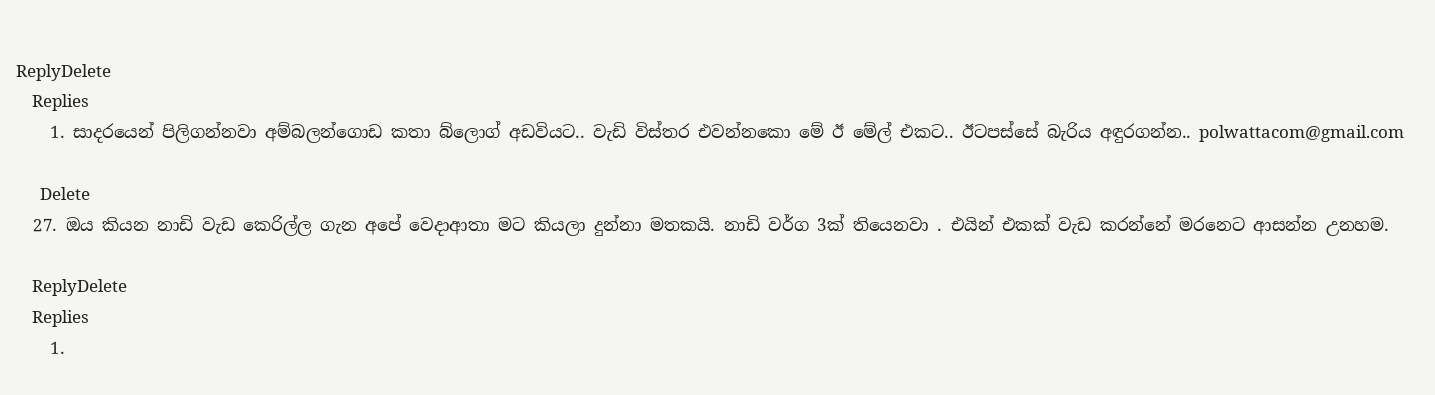ReplyDelete
    Replies
    1. සාදරයෙන් පිලිගන්නවා අම්බලන්ගොඩ කතා බ්ලොග් අඩවියට.. වැඩි විස්තර එවන්නකො මේ ඊ මේල් එකට.. ඊටපස්සේ බැරිය අඳුරගන්න.. polwattacom@gmail.com

      Delete
  27. ඔය කියන නාඩි වැඩ කෙරිල්ල ගැන අපේ වෙදාආතා මට කියලා දුන්නා මතකයි. නාඩි වර්ග 3ක් තියෙනවා . එයින් එකක් වැඩ කරන්නේ මරනෙට ආසන්න උනහම.

    ReplyDelete
    Replies
    1.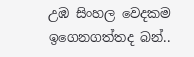උඹ සිංහල වෙදකම ඉගෙනගත්තද බන්..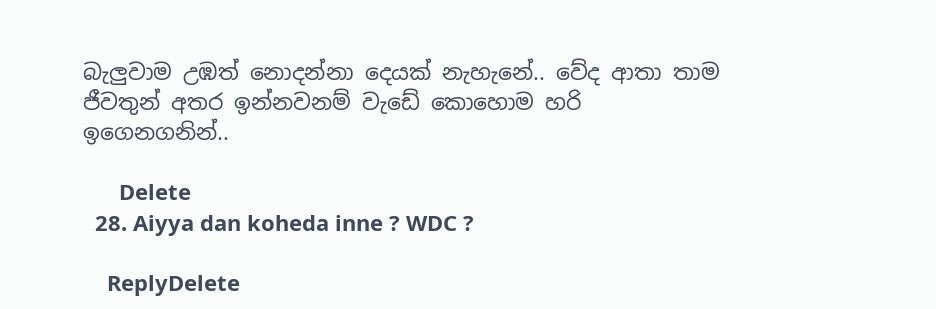බැලුවාම උඹත් නොදන්නා දෙයක් නැහැනේ.. වේද ආතා තාම ජීවතුන් අතර ඉන්නවනම් වැඩේ කොහොම හරි ඉගෙනගනින්..

      Delete
  28. Aiyya dan koheda inne ? WDC ?

    ReplyDelete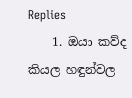Replies
    1. ඔයා කව්ද කියල හඳුන්වල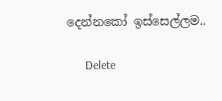දෙන්නකෝ ඉස්සෙල්ලම..

      Delete